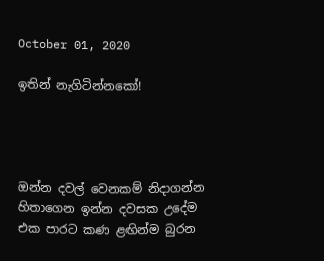October 01, 2020

ඉතින් නැගිටින්නකෝ!




ඔන්න දවල් වෙනකම් නිදාගන්න හිතාගෙන ඉන්න දවසක උදේම එක පාරට කණ ළඟින්ම බුරන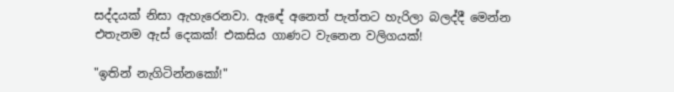සද්දයක් නිසා ඇහැරෙනවා. ඇඳේ අනෙත් පැත්තට හැරිලා බලද්දී මෙන්න එතැනම ඇස් දෙකක්! එකසිය ගාණට වැනෙන වලිගයක්!

"ඉතින් නැගිටින්නකෝ!"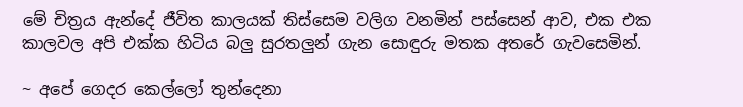මේ චිත්‍රය ඇන්දේ ජීවිත කාලයක් තිස්සෙම වලිග වනමින් පස්සෙන් ආව, එක එක කාලවල අපි එක්ක හිටිය බලු සුරතලුන් ගැන සොඳුරු මතක අතරේ ගැවසෙමින්.

~ අපේ ගෙදර කෙල්ලෝ තුන්දෙනා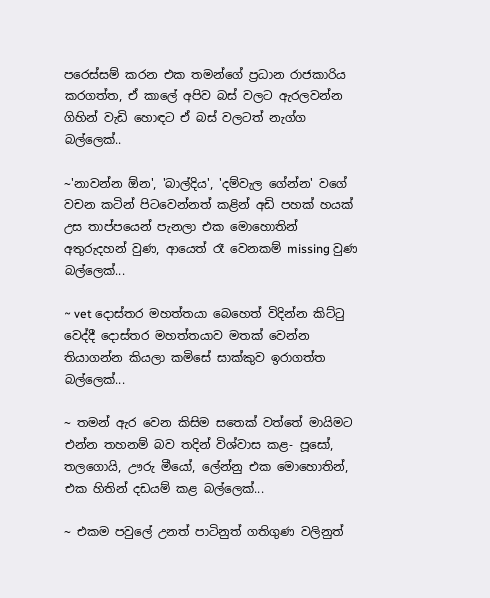පරෙස්සම් කරන එක තමන්ගේ ප්‍රධාන රාජකාරිය කරගත්ත, ඒ කාලේ අපිව බස් වලට ඇරලවන්න ගිහින් වැඩි හොඳට ඒ බස් වලටත් නැග්ග බල්ලෙක්..

~'නාවන්න ඕන', 'බාල්දිය', 'දම්වැල ගේන්න' වගේ වචන කටින් පිටවෙන්නත් කළින් අඩි පහක් හයක් උස තාප්පයෙන් පැනලා එක මොහොතින් අතුරුදහන් වුණ, ආයෙත් රෑ වෙනකම් missing වුණ බල්ලෙක්...

~ vet දොස්තර මහත්තයා බෙහෙත් විදින්න කිට්ටු වෙද්දී දොස්තර මහත්තයාව මතක් වෙන්න තියාගන්න කියලා කමිසේ සාක්කුව ඉරාගත්ත බල්ලෙක්...

~ තමන් ඇර වෙන කිසිම සතෙක් වත්තේ මායිමට එන්න තහනම් බව තදින් විශ්වාස කළ- පූසෝ, තලගොයි, ඌරු මීයෝ, ලේන්නු එක මොහොතින්, එක හිතින් දඩයම් කළ බල්ලෙක්...

~ එකම පවුලේ උනත් පාටිනුත් ගතිගුණ වලිනුත්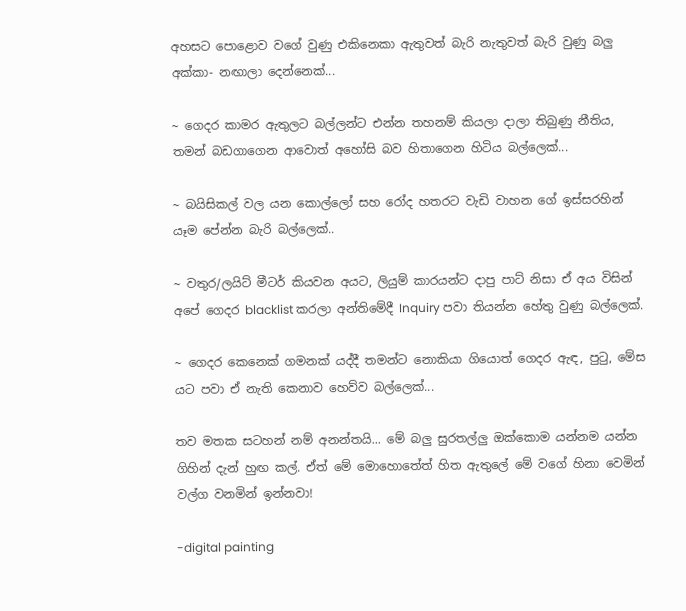අහසට පොළොව වගේ වුණු එකිනෙකා ඇතුවත් බැරි නැතුවත් බැරි වුණු බලු අක්කා- නඟාලා දෙන්නෙක්...

~ ගෙදර කාමර ඇතුලට බල්ලන්ට එන්න තහනම් කියලා දාලා තිබුණු නීතිය, තමන් බඩගාගෙන ආවොත් අහෝසි බව හිතාගෙන හිටිය බල්ලෙක්...

~ බයිසිකල් වල යන කොල්ලෝ සහ රෝද හතරට වැඩි වාහන ගේ ඉස්සරහින් යෑම පේන්න බැරි බල්ලෙක්..

~ වතුර/ලයිට් මීටර් කියවන අයට, ලියුම් කාරයන්ට දාපු පාට් නිසා ඒ අය විසින් අපේ ගෙදර blacklist කරලා අන්තිමේදී Inquiry පවා තියන්න හේතු වුණු බල්ලෙක්.

~ ගෙදර කෙනෙක් ගමනක් යද්දී තමන්ට නොකියා ගියොත් ගෙදර ඇඳ, පුටු, මේස යට පවා ඒ නැති කෙනාව හෙව්ව බල්ලෙක්...

තව මතක සටහන් නම් අනන්තයි... මේ බලු සුරතල්ලු ඔක්කොම යන්නම යන්න ගිහින් දැන් හුඟ කල්. ඒත් මේ මොහොතේත් හිත ඇතුලේ මේ වගේ හිනා වෙමින් වල්ග වනමින් ඉන්නවා!

-digital painting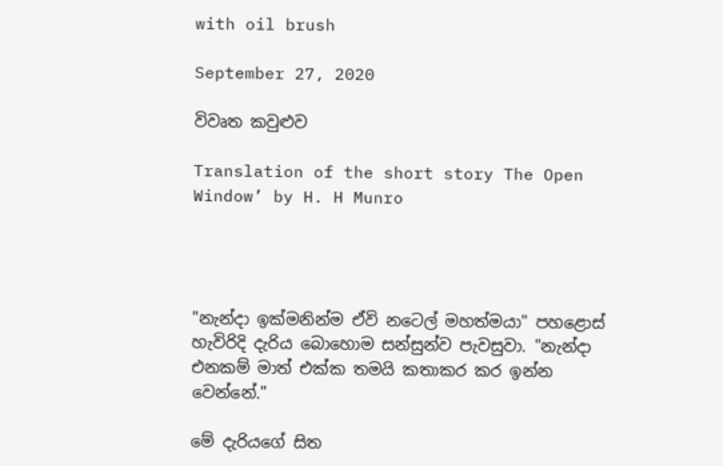with oil brush

September 27, 2020

විවෘත කවුළුව

Translation of the short story The Open Window’ by H. H Munro




"නැන්දා ඉක්මනින්ම ඒවි නටෙල් මහත්මයා" පහළොස් හැවිරිදි දැරිය බොහොම සන්සුන්ව පැවසුවා. "නැන්දා එනකම් මාත් එක්ක තමයි කතාකර කර ඉන්න වෙන්නේ."

මේ දැරියගේ සිත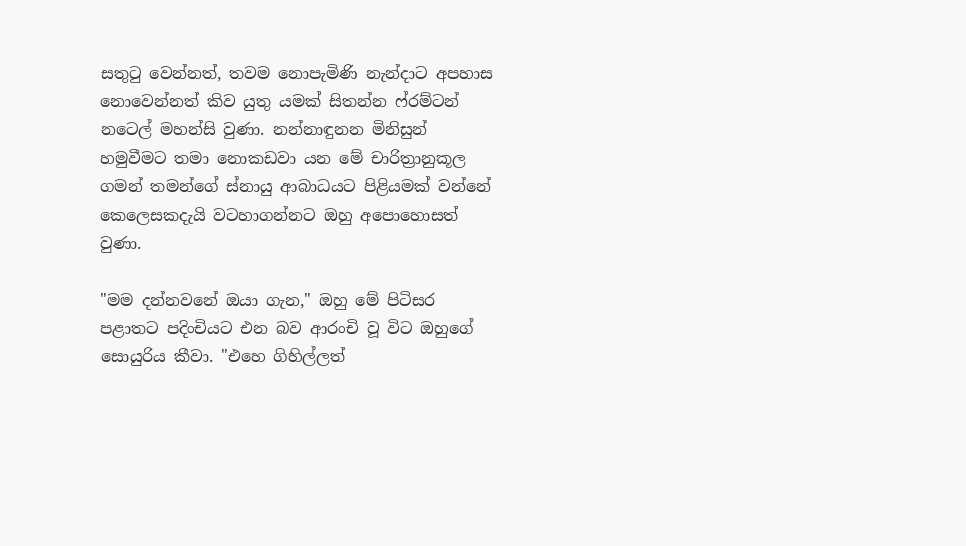සතුටු වෙන්නත්, තවම නොපැමිණි නැන්දාට අපහාස නොවෙන්නත් කිව යුතු යමක් සිතන්න ෆ්රම්ටන් නටෙල් මහන්සි වුණා. නන්නාඳුනන මිනිසුන් හමුවීමට තමා නොකඩවා යන මේ චාරිත්‍රානුකූල ගමන් තමන්ගේ ස්නායු ආබාධයට පිළියමක් වන්නේ කෙලෙසකදැයි වටහාගන්නට ඔහු අපොහොසත් වුණා.

"මම දන්නවනේ ඔයා ගැන," ඔහු මේ පිටිසර පළාතට පදිංචියට එන බව ආරංචි වූ විට ඔහුගේ සොයුරිය කීවා. "එහෙ ගිහිල්ලත්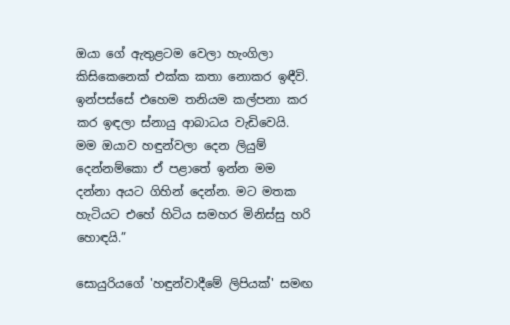ඔයා ගේ ඇතුළටම වෙලා හැංගිලා කිසිකෙනෙක් එක්ක කතා නොකර ඉඳීවි. ඉන්පස්සේ එහෙම තනියම කල්පනා කර කර ඉඳලා ස්නායු ආබාධය වැඩිවෙයි. මම ඔයාව හඳුන්වලා දෙන ලියුම් දෙන්නම්කො ඒ පළාතේ ඉන්න මම දන්නා අයට ගිහින් දෙන්න. මට මතක හැටියට එහේ හිටිය සමහර මිනිස්සු හරි හොඳයි.”

සොයුරියගේ 'හඳුන්වාදීමේ ලිපියක්' සමඟ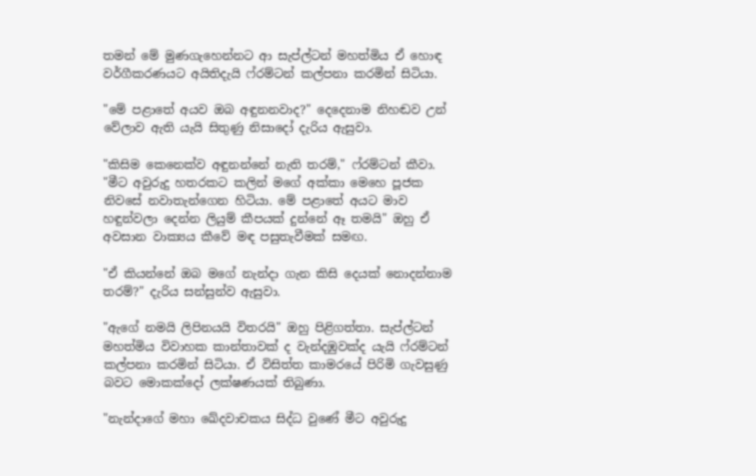තමන් මේ මුණගැහෙන්නට ආ සැප්ල්ටන් මහත්මිය ඒ හොඳ වර්ගීකරණයට අයිතිදැයි ෆ්රම්ටන් කල්පනා කරමින් සිටියා.

"මේ පළාතේ අයව ඔබ අඳුනනවාද?" දෙදෙනාම නිහඬව උන් වේලාව ඇති යැයි සිතුණු නිසාදෝ දැරිය ඇසුවා.

"කිසිම කෙනෙක්ව අඳුනන්නේ නැති තරම්," ෆ්රම්ටන් කීවා. "මීට අවුරුදු හතරකට කලින් මගේ අක්කා මෙහෙ පූජක නිවසේ නවාතැන්ගෙන හිටියා. මේ පළාතේ අයට මාව හඳුන්වලා දෙන්න ලියුම් කීපයක් දුන්නේ ඈ තමයි" ඔහු ඒ අවසාන වාක්‍යය කීවේ මඳ පසුතැවීමක් සමඟ.

"ඒ කියන්නේ ඔබ මගේ නැන්දා ගැන කිසි දෙයක් නොදන්නාම තරම්?" දැරිය සන්සුන්ව ඇසුවා.

"ඇගේ නමයි ලිපිනයයි විතරයි" ඔහු පිළිගත්තා. සැප්ල්ටන් මහත්මිය විවාහක කාන්තාවක් ද වැන්දඹුවක්ද යැයි ෆ්රම්ටන් කල්පනා කරමින් සිටියා. ඒ විසිත්ත කාමරයේ පිරිමි ගැවසුණු බවට මොකක්දෝ ලක්ෂණයක් තිබුණා.

"නැන්දාගේ මහා ඛේදවාචකය සිද්ධ වුණේ මීට අවුරුදු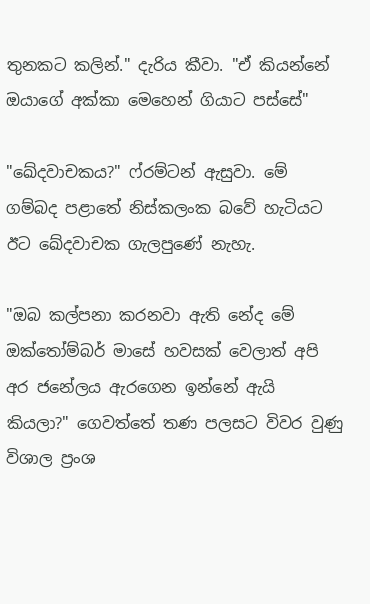තුනකට කලින්." දැරිය කීවා. "ඒ කියන්නේ ඔයාගේ අක්කා මෙහෙන් ගියාට පස්සේ"

"ඛේදවාචකය?" ෆ්රම්ටන් ඇසුවා. මේ ගම්බද පළාතේ නිස්කලංක බවේ හැටියට ඊට ඛේදවාචක ගැලපුණේ නැහැ.

"ඔබ කල්පනා කරනවා ඇති නේද මේ ඔක්තෝම්බර් මාසේ හවසක් වෙලාත් අපි අර ජනේලය ඇරගෙන ඉන්නේ ඇයි කියලා?" ගෙවත්තේ තණ පලසට විවර වුණු විශාල ප්‍රංශ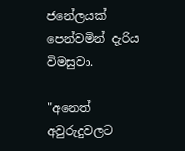ජනේලයක් පෙන්වමින් දැරිය විමසුවා.

"අනෙත් අවුරුදුවලට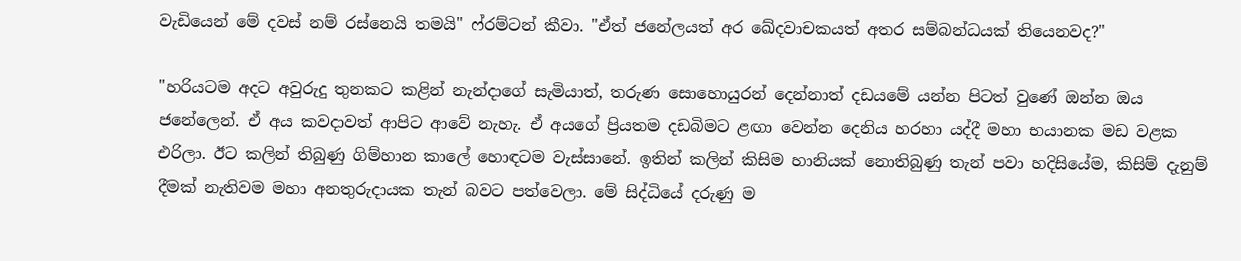වැඩියෙන් මේ දවස් නම් රස්නෙයි තමයි" ෆ්රම්ටන් කීවා. "ඒත් ජනේලයත් අර ඛේදවාචකයත් අතර සම්බන්ධයක් තියෙනවද?"

"හරියටම අදට අවුරුදු තුනකට කළින් නැන්දාගේ සැමියාත්, තරුණ සොහොයුරන් දෙන්නාත් දඩයමේ යන්න පිටත් වුණේ ඔන්න ඔය ජනේලෙන්. ඒ අය කවදාවත් ආපිට ආවේ නැහැ. ඒ අයගේ ප්‍රියතම දඩබිමට ළඟා වෙන්න දෙනිය හරහා යද්දී මහා භයානක මඩ වළක එරිලා. ඊට කලින් තිබුණු ගිම්හාන කාලේ හොඳටම වැස්සානේ. ඉතින් කලින් කිසිම හානියක් නොතිබුණු තැන් පවා හදිසියේම, කිසිම් දැනුම් දීමක් නැතිවම මහා අනතුරුදායක තැන් බවට පත්වෙලා. මේ සිද්ධියේ දරුණු ම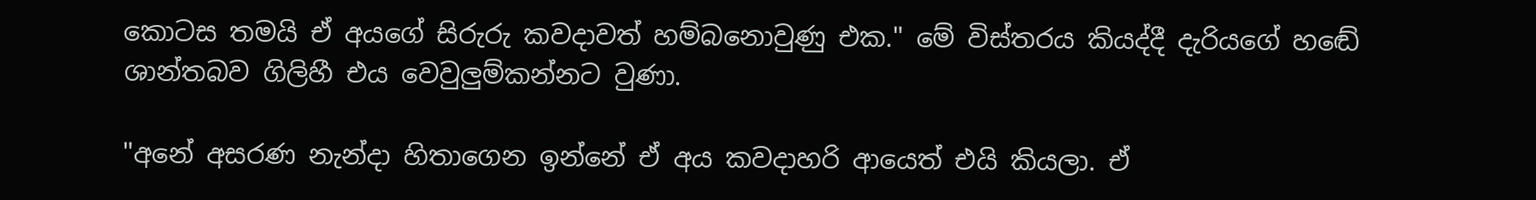කොටස තමයි ඒ අයගේ සිරුරු කවදාවත් හම්බනොවුණු එක." මේ විස්තරය කියද්දී දැරියගේ හඬේ ශාන්තබව ගිලිහී එය වෙවුලුම්කන්නට වුණා.

"අනේ අසරණ නැන්දා හිතාගෙන ඉන්නේ ඒ අය කවදාහරි ආයෙත් එයි කියලා. ඒ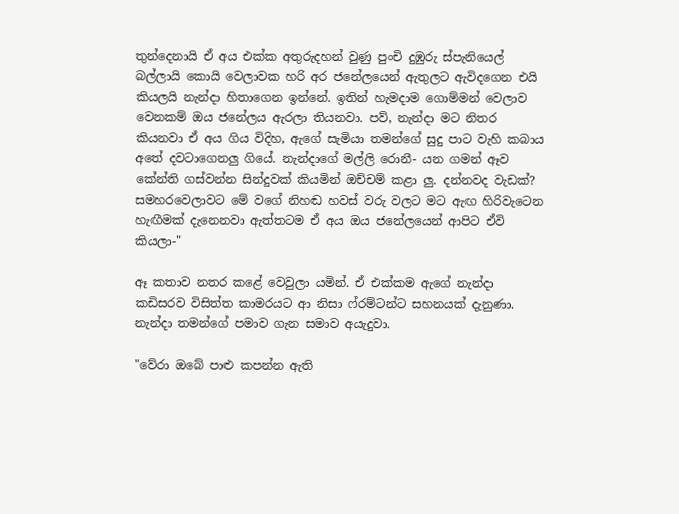තුන්දෙනායි ඒ අය එක්ක අතුරුදහන් වුණු පුංචි දුඹුරු ස්පැනියෙල් බල්ලායි කොයි වෙලාවක හරි අර ජනේලයෙන් ඇතුලට ඇවිදගෙන එයි කියලයි නැන්දා හිතාගෙන ඉන්නේ. ඉතින් හැමදාම ගොම්මන් වෙලාව වෙනකම් ඔය ජනේලය ඇරලා තියනවා. පව්, නැන්දා මට නිතර කියනවා ඒ අය ගිය විදිහ, ඇගේ සැමියා තමන්ගේ සුදු පාට වැහි කබාය අතේ දවටාගෙනලු ගියේ. නැන්දාගේ මල්ලි රොනී- යන ගමන් ඈව කේන්ති ගස්වන්න සින්දුවක් කියමින් ඔච්චම් කළා ලු. දන්නවද වැඩක්? සමහරවෙලාවට මේ වගේ නිහඬ හවස් වරු වලට මට ඇඟ හිරිවැටෙන හැඟීමක් දැනෙනවා ඇත්තටම ඒ අය ඔය ජනේලයෙන් ආපිට ඒවි කියලා-"

ඈ කතාව නතර කළේ වෙවුලා යමින්. ඒ එක්කම ඇගේ නැන්දා කඩිසරව විසිත්ත කාමරයට ආ නිසා ෆ්රම්ටන්ට සහනයක් දැනුණා. නැන්දා තමන්ගේ පමාව ගැන සමාව අයැදුවා.

"වේරා ඔබේ පාළු කපන්න ඇති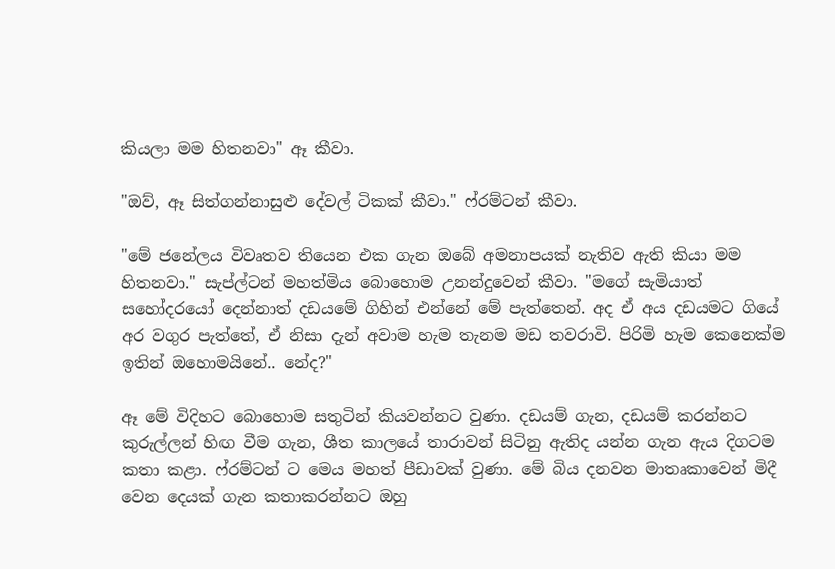කියලා මම හිතනවා" ඈ කීවා.

"ඔව්, ඈ සිත්ගන්නාසුළු දේවල් ටිකක් කීවා." ෆ්රම්ටන් කීවා.

"මේ ජනේලය විවෘතව තියෙන එක ගැන ඔබේ අමනාපයක් නැතිව ඇති කියා මම හිතනවා." සැප්ල්ටන් මහත්මිය බොහොම උනන්දුවෙන් කීවා. "මගේ සැමියාත් සහෝදරයෝ දෙන්නාත් දඩයමේ ගිහින් එන්නේ මේ පැත්තෙන්. අද ඒ අය දඩයමට ගියේ අර වගුර පැත්තේ, ඒ නිසා දැන් අවාම හැම තැනම මඩ තවරාවි. පිරිමි හැම කෙනෙක්ම ඉතින් ඔහොමයිනේ.. නේද?"

ඈ මේ විදිහට බොහොම සතුටින් කියවන්නට වුණා. දඩයම් ගැන, දඩයම් කරන්නට කුරුල්ලන් හිඟ වීම ගැන, ශීත කාලයේ තාරාවන් සිටිනු ඇතිද යන්න ගැන ඇය දිගටම කතා කළා. ෆ්රම්ටන් ට මෙය මහත් පීඩාවක් වුණා. මේ බිය දනවන මාතෘකාවෙන් මිදී වෙන දෙයක් ගැන කතාකරන්නට ඔහු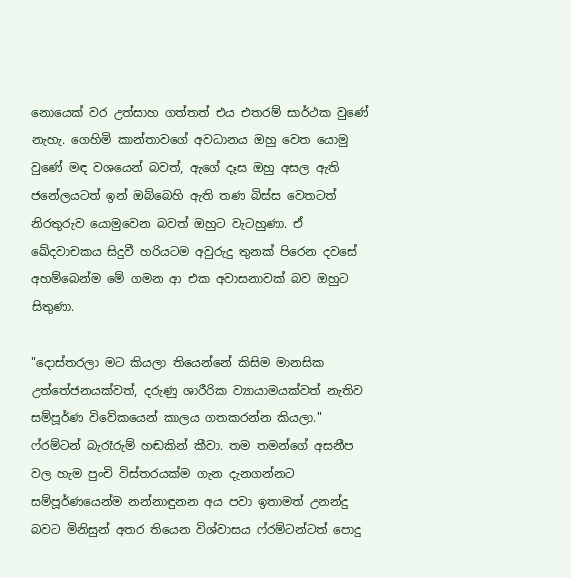නොයෙක් වර උත්සාහ ගත්තත් එය එතරම් සාර්ථක වුණේ නැහැ. ගෙහිමි කාන්තාවගේ අවධානය ඔහු වෙත යොමු වුණේ මඳ වශයෙන් බවත්, ඇගේ දෑස ඔහු අසල ඇති ජනේලයටත් ඉන් ඔබ්බෙහි ඇති තණ බිස්ස වෙතටත් නිරතුරුව යොමුවෙන බවත් ඔහුට වැටහුණා. ඒ ඛේදවාචකය සිදුවී හරියටම අවුරුදු තුනක් පිරෙන දවසේ අහම්බෙන්ම මේ ගමන ආ එක අවාසනාවක් බව ඔහුට සිතුණා.

"දොස්තරලා මට කියලා තියෙන්නේ කිසිම මානසික උත්තේජනයක්වත්, දරුණු ශාරීරික ව්‍යායාමයක්වත් නැතිව සම්පූර්ණ විවේකයෙන් කාලය ගතකරන්න කියලා." ෆ්රම්ටන් බැරෑරුම් හඬකින් කීවා. තම තමන්ගේ අසනීප වල හැම පුංචි විස්තරයක්ම ගැන දැනගන්නට සම්පූර්ණයෙන්ම නන්නාඳුනන අය පවා ඉතාමත් උනන්දු බවට මිනිසුන් අතර තියෙන විශ්වාසය ෆ්රම්ටන්ටත් පොදු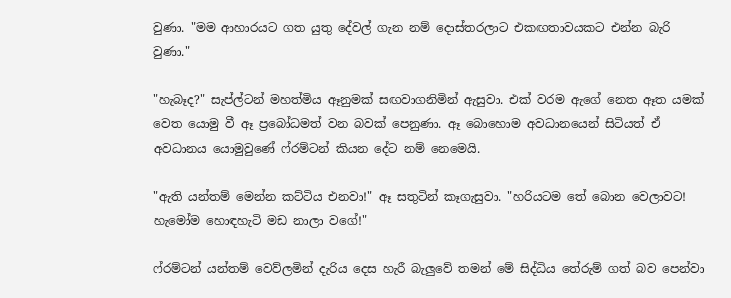වුණා. "මම ආහාරයට ගත යුතු දේවල් ගැන නම් දොස්තරලාට එකඟතාවයකට එන්න බැරි වුණා."

"හැබෑද?" සැප්ල්ටන් මහත්මිය ඈනුමක් සඟවාගනිමින් ඇසුවා. එක් වරම ඇගේ නෙත ඈත යමක් වෙත යොමු වී ඈ ප්‍රබෝධමත් වන බවක් පෙනුණා. ඈ බොහොම අවධානයෙන් සිටියත් ඒ අවධානය යොමුවුණේ ෆ්රම්ටන් කියන දේට නම් නෙමෙයි.

"ඇති යන්තම් මෙන්න කට්ටිය එනවා!" ඈ සතුටින් කෑගැසුවා. "හරියටම තේ බොන වෙලාවට! හැමෝම හොඳහැටි මඩ නාලා වගේ!"

ෆ්රම්ටන් යන්තම් වෙව්ලමින් දැරිය දෙස හැරී බැලුවේ තමන් මේ සිද්ධිය තේරුම් ගත් බව පෙන්වා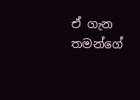ඒ ගැන තමන්ගේ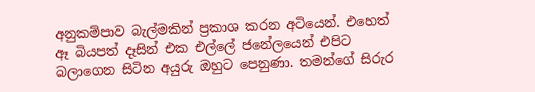අනුකම්පාව බැල්මකින් ප්‍රකාශ කරන අටියෙන්. එහෙත් ඈ බියපත් දෑසින් එක එල්ලේ ජනේලයෙන් එපිට බලාගෙන සිටින අයුරු ඔහුට පෙනුණා. තමන්ගේ සිරුර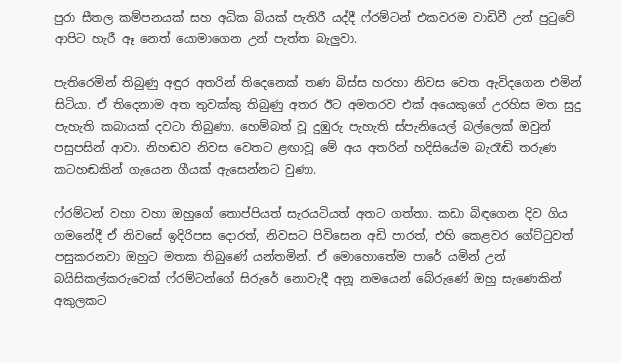පුරා සීතල කම්පනයක් සහ අධික බියක් පැතිරී යද්දී ෆ්රම්ටන් එකවරම වාඩිවී උන් පුටුවේ ආපිට හැරී ඈ නෙත් යොමාගෙන උන් පැත්ත බැලුවා.

පැතිරෙමින් තිබුණු අඳුර අතරින් තිදෙනෙක් තණ බිස්ස හරහා නිවස වෙත ඇවිදගෙන එමින් සිටියා. ඒ තිදෙනාම අත තුවක්කු තිබුණු අතර ඊට අමතරව එක් අයෙකුගේ උරහිස මත සුදු පැහැති කබායක් දවටා තිබුණා. හෙම්බත් වූ දුඹුරු පැහැති ස්පැනියෙල් බල්ලෙක් ඔවුන් පසුපසින් ආවා. නිහඬව නිවස වෙතට ළඟාවූ මේ අය අතරින් හදිසියේම බැරෑඬි තරුණ කටහඬකින් ගැයෙන ගීයක් ඇසෙන්නට වුණා.

ෆ්රම්ටන් වහා වහා ඔහුගේ තොප්පියත් සැරයටියත් අතට ගත්තා. කඩා බිඳගෙන දිව ගිය ගමනේදී ඒ නිවසේ ඉදිරිපස දොරත්, නිවසට පිවිසෙන අඩි පාරත්, එහි කෙළවර ගේට්ටුවත් පසුකරනවා ඔහුට මතක තිබුණේ යන්තමින්. ඒ මොහොතේම පාරේ යමින් උන් බයිසිකල්කරුවෙක් ෆ්රම්ටන්ගේ සිරුරේ නොවැදී අනූ නමයෙන් බේරුණේ ඔහු සැණෙකින් අකුලකට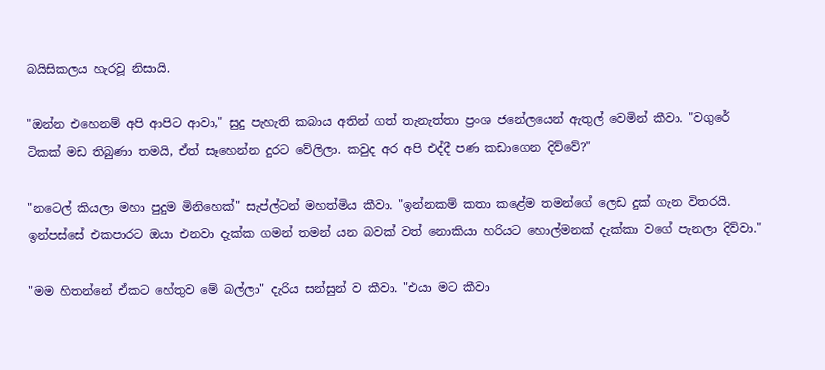බයිසිකලය හැරවූ නිසායි.

"ඔන්න එහෙනම් අපි ආපිට ආවා," සුදු පැහැති කබාය අතින් ගත් තැනැත්තා ප්‍රංශ ජනේලයෙන් ඇතුල් වෙමින් කීවා. "වගුරේ ටිකක් මඩ තිබුණා තමයි, ඒත් සෑහෙන්න දුරට වේලිලා. කවුද අර අපි එද්දී පණ කඩාගෙන දිව්වේ?"

"නටෙල් කියලා මහා පුදුම මිනිහෙක්" සැප්ල්ටන් මහත්මිය කීවා. "ඉන්නකම් කතා කළේම තමන්ගේ ලෙඩ දුක් ගැන විතරයි. ඉන්පස්සේ එකපාරට ඔයා එනවා දැක්ක ගමන් තමන් යන බවක් වත් නොකියා හරියට හොල්මනක් දැක්කා වගේ පැනලා දිව්වා."

"මම හිතන්නේ ඒකට හේතුව මේ බල්ලා" දැරිය සන්සුන් ව කීවා. "එයා මට කීවා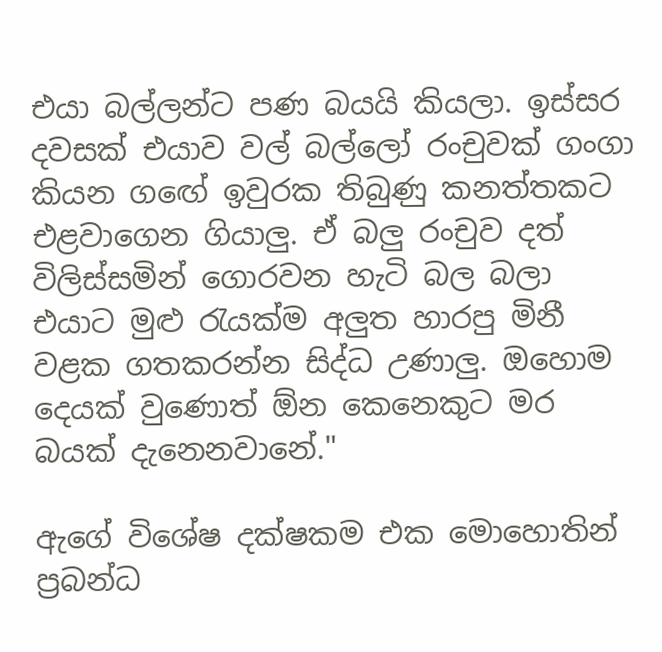එයා බල්ලන්ට පණ බයයි කියලා. ඉස්සර දවසක් එයාව වල් බල්ලෝ රංචුවක් ගංගා කියන ගඟේ ඉවුරක තිබුණු කනත්තකට එළවාගෙන ගියාලු. ඒ බලු රංචුව දත් විලිස්සමින් ගොරවන හැටි බල බලා එයාට මුළු රැයක්ම අලුත හාරපු මිනී වළක ගතකරන්න සිද්ධ උණාලු. ඔහොම දෙයක් වුණොත් ඕන කෙනෙකුට මර බයක් දැනෙනවානේ."

ඇගේ විශේෂ දක්ෂකම එක මොහොතින් ප්‍රබන්ධ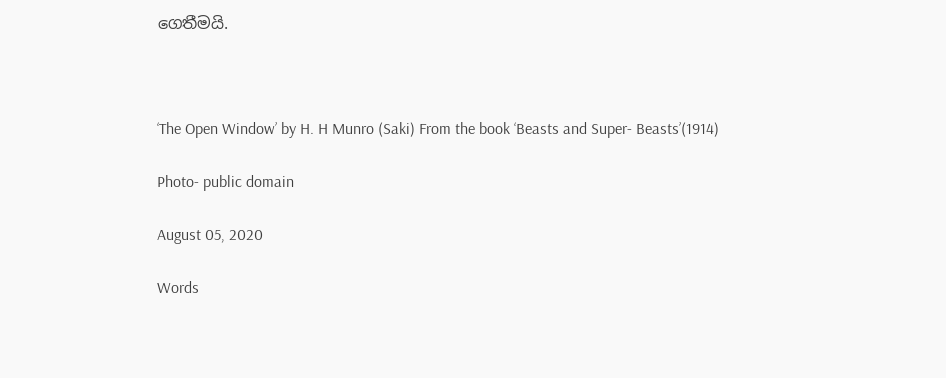ගෙතීමයි.



‘The Open Window’ by H. H Munro (Saki) From the book ‘Beasts and Super- Beasts’(1914)

Photo- public domain

August 05, 2020

Words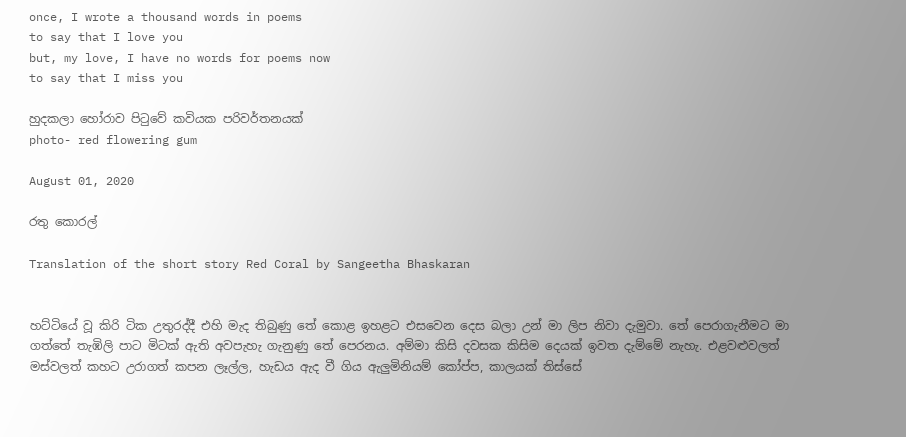once, I wrote a thousand words in poems
to say that I love you
but, my love, I have no words for poems now
to say that I miss you

හුදකලා හෝරාව පිටුවේ කවියක පරිවර්තනයක්
photo- red flowering gum

August 01, 2020

රතු කොරල්

Translation of the short story Red Coral by Sangeetha Bhaskaran


හට්ටියේ වූ කිරි ටික උතුරද්දී එහි මැද තිබුණු තේ කොළ ඉහළට එසවෙන දෙස බලා උන් මා ලිප නිවා දැමුවා. තේ පෙරාගැනීමට මා ගත්තේ තැඹිලි පාට මිටක් ඇති අවපැහැ ගැනුණු තේ පෙරනය. අම්මා කිසි දවසක කිසිම දෙයක් ඉවත දැම්මේ නැහැ. එළවළුවලත් මස්වලත් කහට උරාගත් කපන ලෑල්ල, හැඩය ඇද වී ගිය ඇලුමිනියම් කෝප්ප, කාලයක් තිස්සේ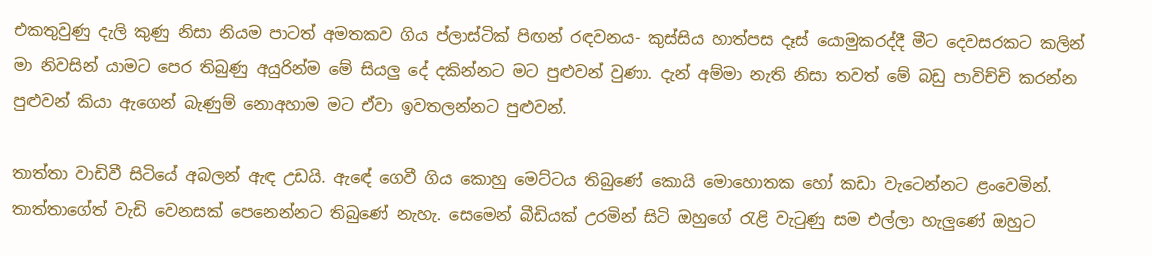එකතුවුණු දැලි කුණු නිසා නියම පාටත් අමතකව ගිය ප්ලාස්ටික් පිඟන් රඳවනය- කුස්සිය හාත්පස දෑස් යොමුකරද්දී මීට දෙවසරකට කලින් මා නිවසින් යාමට පෙර තිබුණු අයුරින්ම මේ සියලු දේ දකින්නට මට පුළුවන් වුණා. දැන් අම්මා නැති නිසා තවත් මේ බඩු පාවිච්චි කරන්න පුළුවන් කියා ඇගෙන් බැණුම් නොඅහාම මට ඒවා ඉවතලන්නට පුළුවන්.

තාත්තා වාඩිවී සිටියේ අබලන් ඇඳ උඩයි. ඇඳේ ගෙවී ගිය කොහු මෙට්ටය තිබුණේ කොයි මොහොතක හෝ කඩා වැටෙන්නට ළංවෙමින්. තාත්තාගේත් වැඩි වෙනසක් පෙනෙන්නට තිබුණේ නැහැ. සෙමෙන් බීඩියක් උරමින් සිටි ඔහුගේ රැළි වැටුණු සම එල්ලා හැලුණේ ඔහුට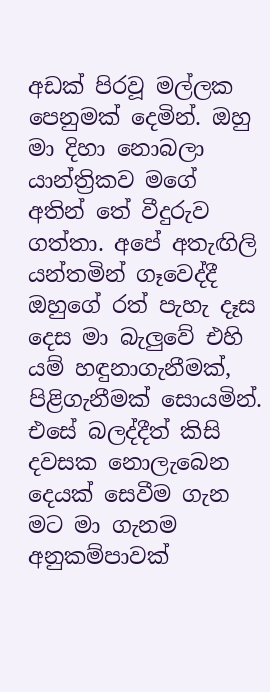අඩක් පිරවූ මල්ලක පෙනුමක් දෙමින්. ඔහු මා දිහා නොබලා යාන්ත්‍රිකව මගේ අතින් තේ වීදුරුව ගත්තා. අපේ අතැඟිලි යන්තමින් ගෑවෙද්දී ඔහුගේ රත් පැහැ දෑස දෙස මා බැලුවේ එහි යම් හඳුනාගැනීමක්, පිළිගැනීමක් සොයමින්. එසේ බලද්දීත් කිසි දවසක නොලැබෙන දෙයක් සෙවීම ගැන මට මා ගැනම අනුකම්පාවක්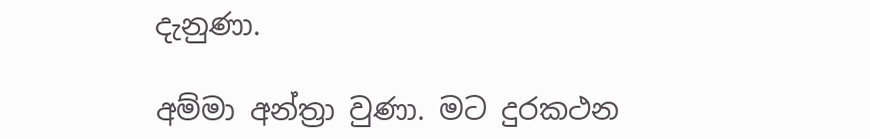දැනුණා.

අම්මා අන්ත්‍රා වුණා. මට දුරකථන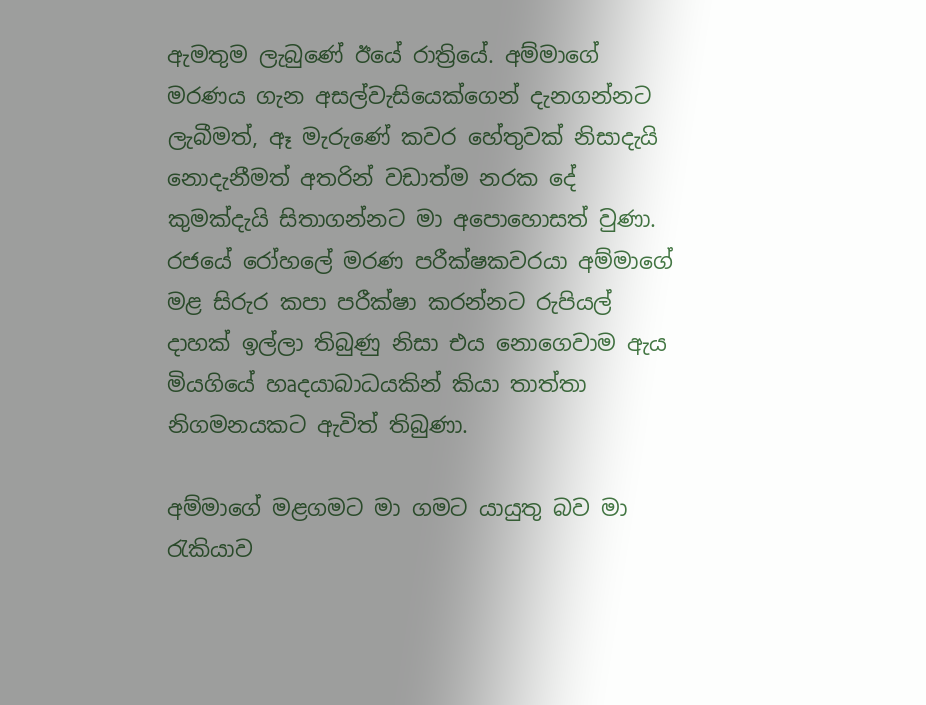ඇමතුම ලැබුණේ ඊයේ රාත්‍රියේ. අම්මාගේ මරණය ගැන අසල්වැසියෙක්ගෙන් දැනගන්නට ලැබීමත්, ඈ මැරුණේ කවර හේතුවක් නිසාදැයි නොදැනීමත් අතරින් වඩාත්ම නරක දේ කුමක්දැයි සිතාගන්නට මා අපොහොසත් වුණා. රජයේ රෝහලේ මරණ පරීක්ෂකවරයා අම්මාගේ මළ සිරුර කපා පරීක්ෂා කරන්නට රුපියල් දාහක් ඉල්ලා තිබුණු නිසා එය නොගෙවාම ඇය මියගියේ හෘදයාබාධයකින් කියා තාත්තා නිගමනයකට ඇවිත් තිබුණා.

අම්මාගේ මළගමට මා ගමට යායුතු බව මා රැකියාව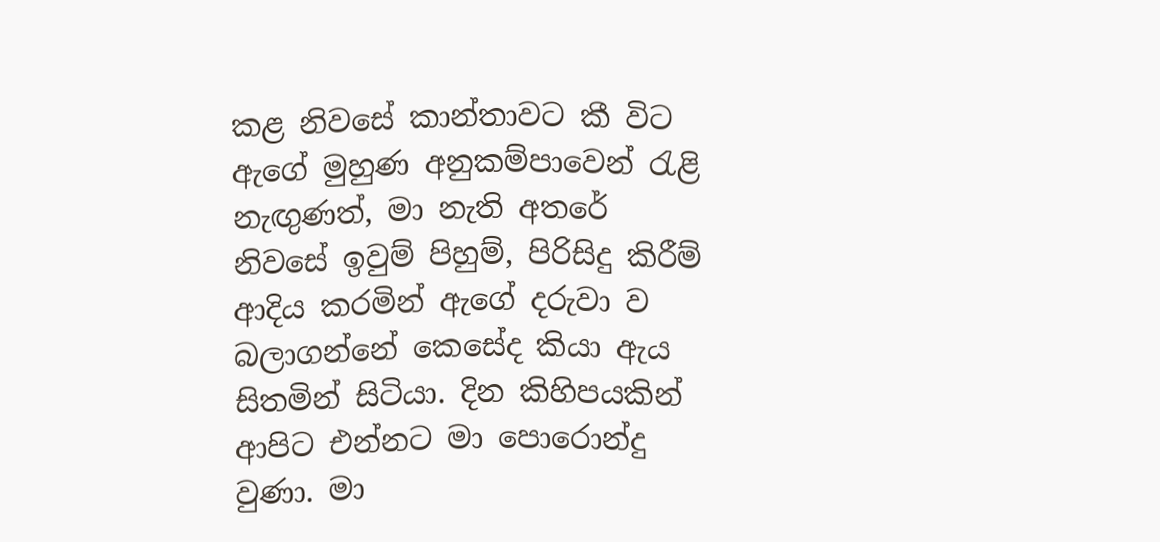කළ නිවසේ කාන්තාවට කී විට ඇගේ මුහුණ අනුකම්පාවෙන් රැළි නැඟුණත්, මා නැති අතරේ නිවසේ ඉවුම් පිහුම්, පිරිසිදු කිරීම් ආදිය කරමින් ඇගේ දරුවා ව බලාගන්නේ කෙසේද කියා ඇය සිතමින් සිටියා. දින කිහිපයකින් ආපිට එන්නට මා පොරොන්දු වුණා. මා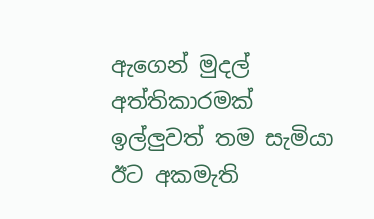ඇගෙන් මුදල් අත්තිකාරමක් ඉල්ලුවත් තම සැමියා ඊට අකමැති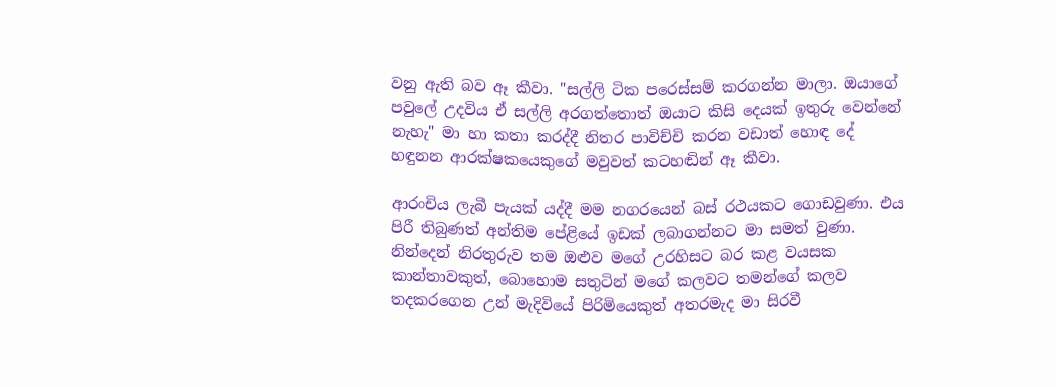වනු ඇති බව ඈ කීවා. "සල්ලි ටික පරෙස්සම් කරගන්න මාලා. ඔයාගේ පවුලේ උදවිය ඒ සල්ලි අරගත්තොත් ඔයාට කිසි දෙයක් ඉතුරු වෙන්නේ නැහැ" මා හා කතා කරද්දී නිතර පාවිච්චි කරන වඩාත් හොඳ දේ හඳුනන ආරක්ෂකයෙකුගේ මවුවත් කටහඬින් ඈ කීවා.

ආරංචිය ලැබී පැයක් යද්දී මම නගරයෙන් බස් රථයකට ගොඩවුණා. එය පිරී තිබුණත් අන්තිම පේළියේ ඉඩක් ලබාගන්නට මා සමත් වුණා. නින්දෙන් නිරතුරුව තම ඔළුව මගේ උරහිසට බර කළ වයසක කාන්තාවකුත්, බොහොම සතුටින් මගේ කලවට තමන්ගේ කලව තදකරගෙන උන් මැදිවියේ පිරිමියෙකුත් අතරමැද මා සිරවී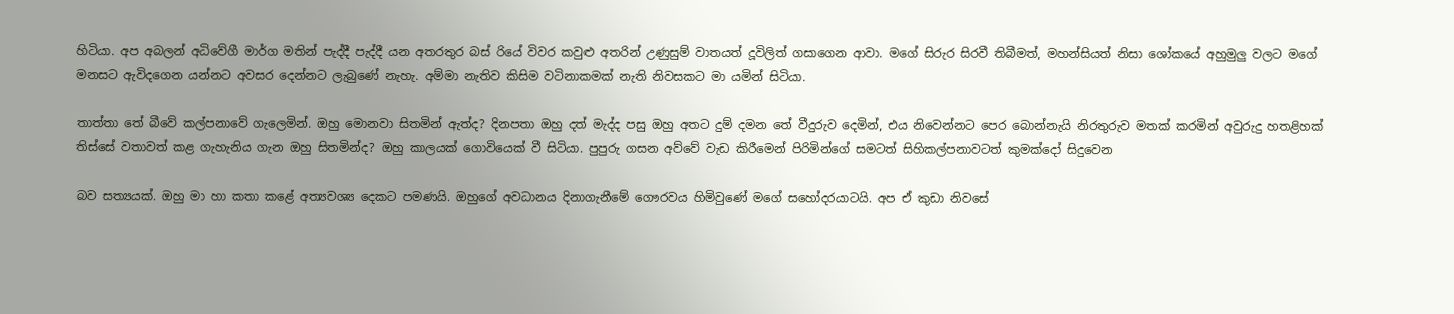හිටියා. අප අබලන් අධිවේගී මාර්ග මතින් පැද්දී පැද්දී යන අතරතුර බස් රියේ විවර කවුළු අතරින් උණුසුම් වාතයත් දූවිලිත් ගසාගෙන ආවා. මගේ සිරුර සිරවී තිබීමත්, මහන්සියත් නිසා ශෝකයේ අහුමුලු වලට මගේ මනසට ඇවිදගෙන යන්නට අවසර දෙන්නට ලැබුණේ නැහැ. අම්මා නැතිව කිසිම වටිනාකමක් නැති නිවසකට මා යමින් සිටියා.

තාත්තා තේ බීවේ කල්පනාවේ ගැලෙමින්. ඔහු මොනවා සිතමින් ඇත්ද? දිනපතා ඔහු දත් මැද්ද පසු ඔහු අතට දුම් දමන තේ වීදුරුව දෙමින්, එය නිවෙන්නට පෙර බොන්නැයි නිරතුරුව මතක් කරමින් අවුරුදු හතළිහක් තිස්සේ වතාවත් කළ ගැහැනිය ගැන ඔහු සිතමින්ද? ඔහු කාලයක් ගොවියෙක් වී සිටියා. පුපුරු ගසන අව්වේ වැඩ කිරීමෙන් පිරිමින්ගේ සමටත් සිහිකල්පනාවටත් කුමක්දෝ සිදුවෙන

බව සත්‍යයක්. ඔහු මා හා කතා කළේ අත්‍යවශ්‍ය දෙකට පමණයි. ඔහුගේ අවධානය දිනාගැනීමේ ගෞරවය හිමිවුණේ මගේ සහෝදරයාටයි. අප ඒ කුඩා නිවසේ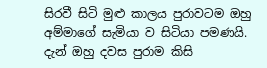සිරවී සිටි මුළු කාලය පුරාවටම ඔහු අම්මාගේ සැමියා ව සිටියා පමණයි. දැන් ඔහු දවස පුරාම කිසි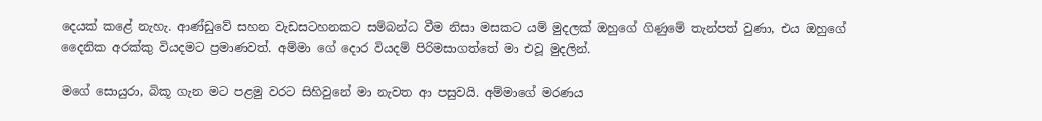දෙයක් කළේ නැහැ. ආණ්ඩුවේ සහන වැඩසටහනකට සම්බන්ධ වීම නිසා මසකට යම් මුදලක් ඔහුගේ ගිණුමේ තැන්පත් වුණා, එය ඔහුගේ දෛනික අරක්කු වියදමට ප්‍රමාණවත්. අම්මා ගේ දොර වියදම් පිරිමසාගත්තේ මා එවූ මුදලින්.

මගේ සොයුරා, බිකූ ගැන මට පළමු වරට සිහිවුනේ මා නැවත ආ පසුවයි. අම්මාගේ මරණය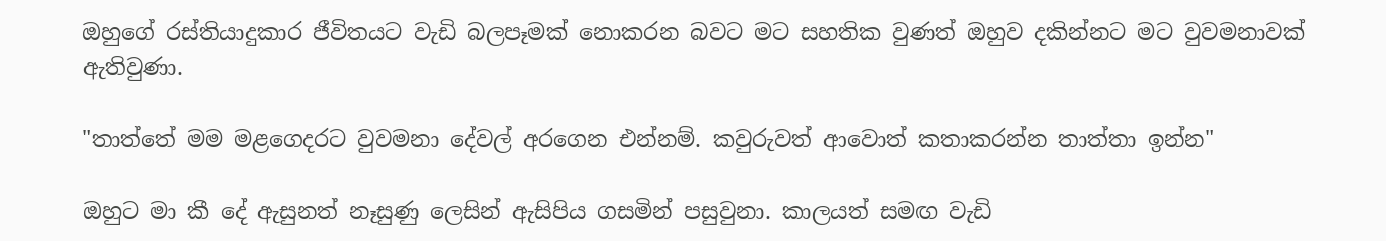ඔහුගේ රස්තියාදුකාර ජීවිතයට වැඩි බලපෑමක් නොකරන බවට මට සහතික වුණත් ඔහුව දකින්නට මට වුවමනාවක් ඇතිවුණා.

"තාත්තේ මම මළගෙදරට වුවමනා දේවල් අරගෙන එන්නම්. කවුරුවත් ආවොත් කතාකරන්න තාත්තා ඉන්න"

ඔහුට මා කී දේ ඇසුනත් නෑසුණු ලෙසින් ඇසිපිය ගසමින් පසුවුනා. කාලයත් සමඟ වැඩි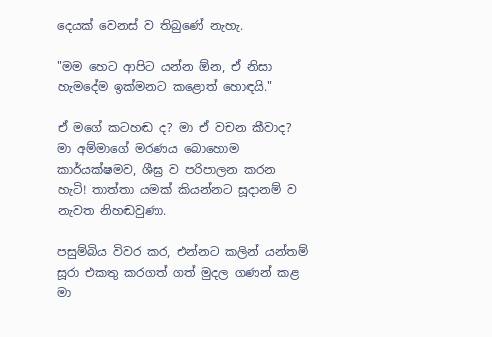දෙයක් වෙනස් ව තිබුණේ නැහැ.

"මම හෙට ආපිට යන්න ඕන, ඒ නිසා හැමදේම ඉක්මනට කළොත් හොඳයි."

ඒ මගේ කටහඬ ද? මා ඒ වචන කීවාද? මා අම්මාගේ මරණය බොහොම කාර්යක්ෂමව, ශීඝ්‍ර ව පරිපාලන කරන හැටි! තාත්තා යමක් කියන්නට සූදානම් ව නැවත නිහඬවුණා.

පසුම්බිය විවර කර, එන්නට කලින් යන්තම් සූරා එකතු කරගත් ගත් මුදල ගණන් කළ මා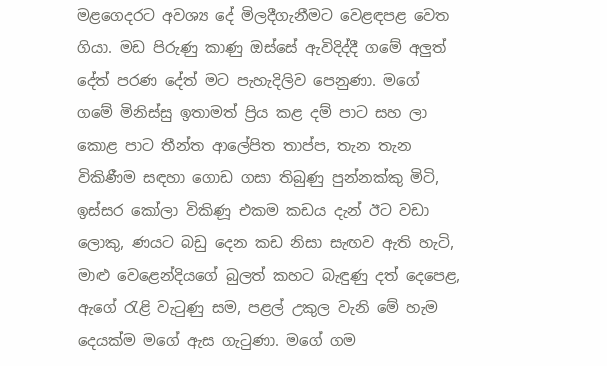මළගෙදරට අවශ්‍ය දේ මිලදීගැනීමට වෙළඳපළ වෙත ගියා. මඩ පිරුණු කාණු ඔස්සේ ඇවිදිද්දී ගමේ අලුත් දේත් පරණ දේත් මට පැහැදිලිව පෙනුණා. මගේ ගමේ මිනිස්සු ඉතාමත් ප්‍රිය කළ දම් පාට සහ ලා කොළ පාට තීන්ත ආලේපිත තාප්ප, තැන තැන විකිණීම සඳහා ගොඩ ගසා තිබුණු පුන්නක්කු මිටි, ඉස්සර කෝලා විකිණූ එකම කඩය දැන් ඊට වඩා ලොකු, ණයට බඩු දෙන කඩ නිසා සැඟව ඇති හැටි, මාළු වෙළෙන්දියගේ බුලත් කහට බැඳුණු දත් දෙපෙළ, ඇගේ රැළි වැටුණු සම, පළල් උකුල වැනි මේ හැම දෙයක්ම මගේ ඇස ගැටුණා. මගේ ගම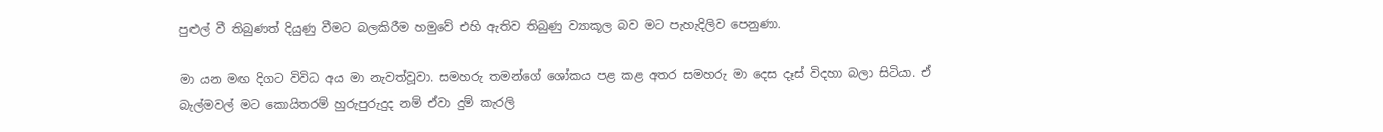පුළුල් වී තිබුණත් දියුණු වීමට බලකිරීම හමුවේ එහි ඇතිව තිබුණු ව්‍යාකූල බව මට පැහැදිලිව පෙනුණා.

මා යන මඟ දිගට විවිධ අය මා නැවත්වූවා. සමහරු තමන්ගේ ශෝකය පළ කළ අතර සමහරු මා දෙස දෑස් විදහා බලා සිටියා. ඒ බැල්මවල් මට කොයිතරම් හුරුපුරුදුද නම් ඒවා දුම් කැරලි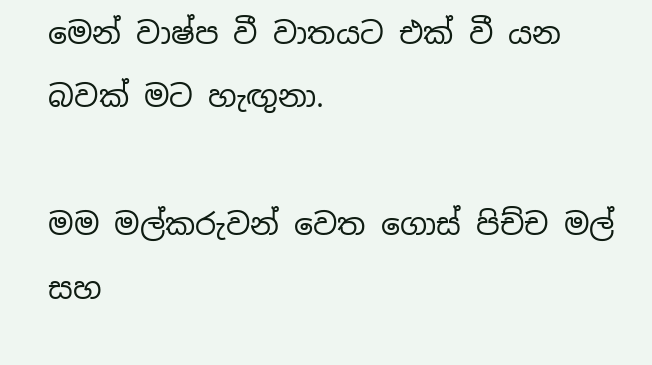මෙන් වාෂ්ප වී වාතයට එක් වී යන බවක් මට හැඟුනා.

මම මල්කරුවන් වෙත ගොස් පිච්ච මල් සහ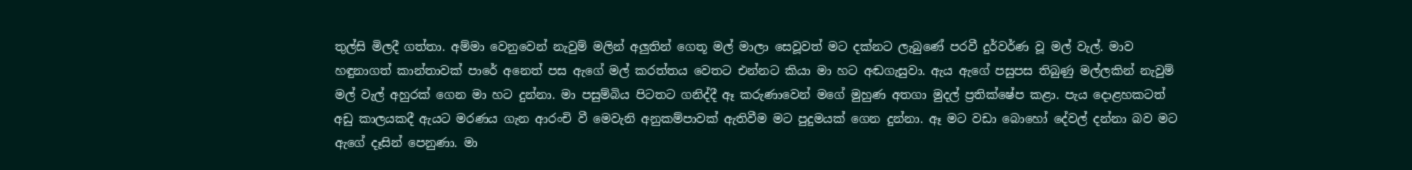තුල්සි මිලදී ගත්තා. අම්මා වෙනුවෙන් නැවුම් මලින් අලුතින් ගෙතූ මල් මාලා සෙවූවත් මට දක්නට ලැබුණේ පරවී දුර්වර්ණ වූ මල් වැල්. මාව හඳුනාගත් කාන්තාවක් පාරේ අනෙත් පස ඇගේ මල් කරත්තය වෙතට එන්නට කියා මා හට අඬගැසුවා. ඇය ඇගේ පසුපස තිබුණු මල්ලකින් නැවුම් මල් වැල් අහුරක් ගෙන මා හට දුන්නා. මා පසුම්බිය පිටතට ගනිද්දී ඈ කරුණාවෙන් මගේ මුහුණ අතගා මුදල් ප්‍රතික්ෂේප කළා. පැය දොළහකටත් අඩු කාලයකදී ඇයට මරණය ගැන ආරංචි වී මෙවැනි අනුකම්පාවක් ඇතිවීම මට පුදුමයක් ගෙන දුන්නා. ඈ මට වඩා බොහෝ දේවල් දන්නා බව මට ඇගේ දෑසින් පෙනුණා. මා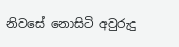නිවසේ නොසිටි අවුරුදු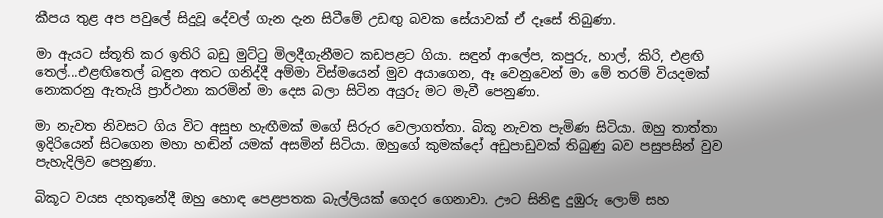කීපය තුළ අප පවුලේ සිදුවූ දේවල් ගැන දැන සිටීමේ උඩඟු බවක සේයාවක් ඒ දෑසේ තිබුණා.

මා ඇයට ස්තූති කර ඉතිරි බඩු මුට්ටු මිලදීගැනීමට කඩපළට ගියා. සඳුන් ආලේප, කපුරු, හාල්, කිරි, එළඟි තෙල්...එළඟිතෙල් බඳුන අතට ගනිද්දී අම්මා විස්මයෙන් මුව අයාගෙන, ඈ වෙනුවෙන් මා මේ තරම් වියදමක් නොකරනු ඇතැයි ප්‍රාර්ථනා කරමින් මා දෙස බලා සිටින අයුරු මට මැවී පෙනුණා.

මා නැවත නිවසට ගිය විට අසුභ හැඟීමක් මගේ සිරුර වෙලාගත්තා. බිකූ නැවත පැමිණ සිටියා. ඔහු තාත්තා ඉදිරියෙන් සිටගෙන මහා හඬින් යමක් අසමින් සිටියා. ඔහුගේ කුමක්දෝ අඩුපාඩුවක් තිබුණු බව පසුපසින් වුව පැහැදිලිව පෙනුණා.

බිකූට වයස දහතුනේදී ඔහු හොඳ පෙළපතක බැල්ලියක් ගෙදර ගෙනාවා. ඌට සිනිඳු දුඹුරු ලොම් සහ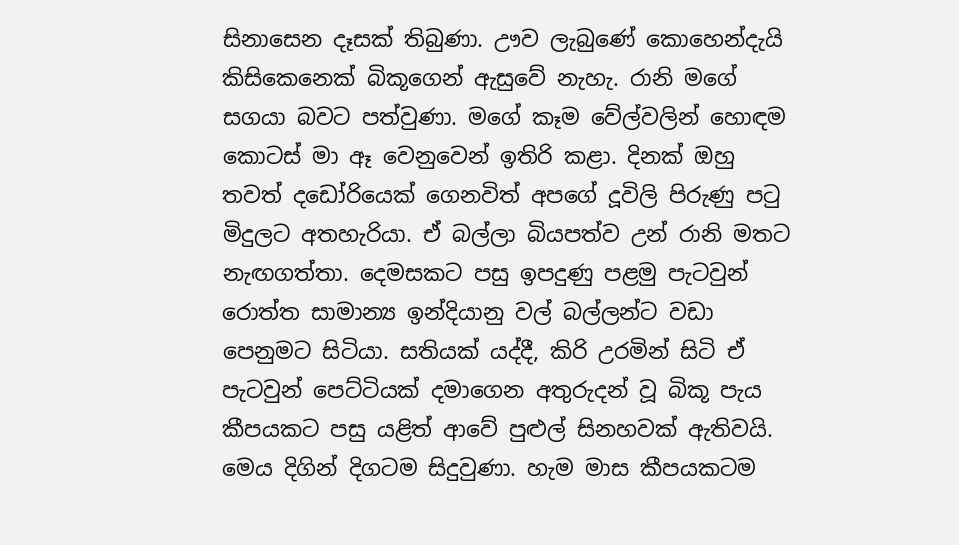සිනාසෙන දෑසක් තිබුණා. ඌව ලැබුණේ කොහෙන්දැයි කිසිකෙනෙක් බිකූගෙන් ඇසුවේ නැහැ. රානි මගේ සගයා බවට පත්වුණා. මගේ කෑම වේල්වලින් හොඳම කොටස් මා ඈ වෙනුවෙන් ඉතිරි කළා. දිනක් ඔහු තවත් දඩෝරියෙක් ගෙනවිත් අපගේ දූවිලි පිරුණු පටු මිදුලට අතහැරියා. ඒ බල්ලා බියපත්ව උන් රානි මතට නැඟගත්තා. දෙමසකට පසු ඉපදුණු පළමු පැටවුන් රොත්ත සාමාන්‍ය ඉන්දියානු වල් බල්ලන්ට වඩා පෙනුමට සිටියා. සතියක් යද්දී, කිරි උරමින් සිටි ඒ පැටවුන් පෙට්ටියක් දමාගෙන අතුරුදන් වූ බිකූ පැය කීපයකට පසු යළිත් ආවේ පුළුල් සිනහවක් ඇතිවයි. මෙය දිගින් දිගටම සිදුවුණා. හැම මාස කීපයකටම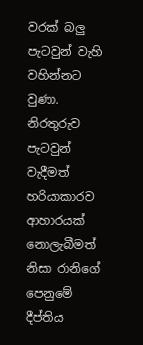වරක් බලු පැටවුන් වැහි වහින්නට වුණා. නිරතුරුව පැටවුන් වැදීමත් හරියාකාරව ආහාරයක් නොලැබීමත් නිසා රානිගේ පෙනුමේ දීප්තිය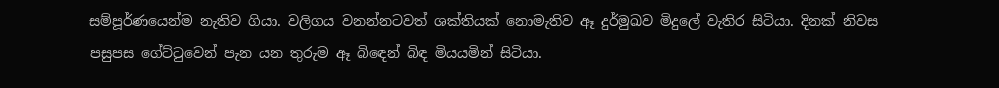සම්පූර්ණයෙන්ම නැතිව ගියා. වලිගය වනන්නටවත් ශක්තියක් නොමැතිව ඈ දුර්මුඛව මිදුලේ වැතිර සිටියා. දිනක් නිවස පසුපස ගේට්ටුවෙන් පැන යන තුරුම ඈ බිඳෙන් බිඳ මියයමින් සිටියා.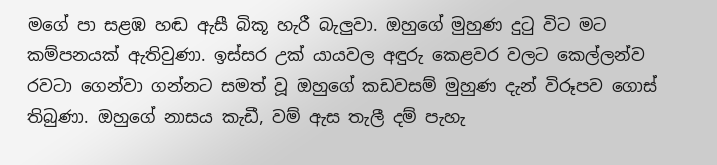මගේ පා සළඹ හඬ ඇසී බිකූ හැරී බැලුවා. ඔහුගේ මුහුණ දුටු විට මට කම්පනයක් ඇතිවුණා. ඉස්සර උක් යායවල අඳුරු කෙළවර වලට කෙල්ලන්ව රවටා ගෙන්වා ගන්නට සමත් වූ ඔහුගේ කඩවසම් මුහුණ දැන් විරූපව ගොස් තිබුණා. ඔහුගේ නාසය කැඩී, වම් ඇස තැලී දම් පැහැ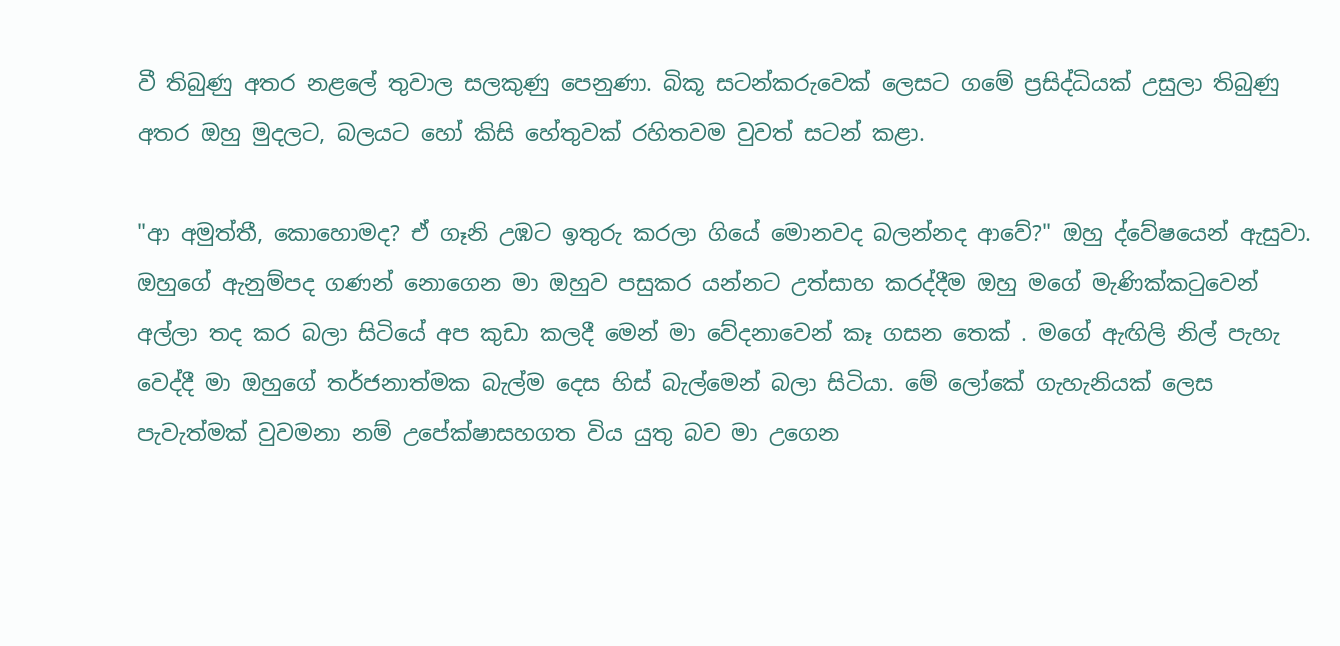වී තිබුණු අතර නළලේ තුවාල සලකුණු පෙනුණා. බිකූ සටන්කරුවෙක් ලෙසට ගමේ ප්‍රසිද්ධියක් උසුලා තිබුණු අතර ඔහු මුදලට, බලයට හෝ කිසි හේතුවක් රහිතවම වුවත් සටන් කළා.

"ආ අමුත්තී, කොහොමද? ඒ ගෑනි උඹට ඉතුරු කරලා ගියේ මොනවද බලන්නද ආවේ?" ඔහු ද්වේෂයෙන් ඇසුවා. ඔහුගේ ඇනුම්පද ගණන් නොගෙන මා ඔහුව පසුකර යන්නට උත්සාහ කරද්දීම ඔහු මගේ මැණික්කටුවෙන් අල්ලා තද කර බලා සිටියේ අප කුඩා කලදී මෙන් මා වේදනාවෙන් කෑ ගසන තෙක් . මගේ ඇඟිලි නිල් පැහැ වෙද්දී මා ඔහුගේ තර්ජනාත්මක බැල්ම දෙස හිස් බැල්මෙන් බලා සිටියා. මේ ලෝකේ ගැහැනියක් ලෙස පැවැත්මක් වුවමනා නම් උපේක්ෂාසහගත විය යුතු බව මා උගෙන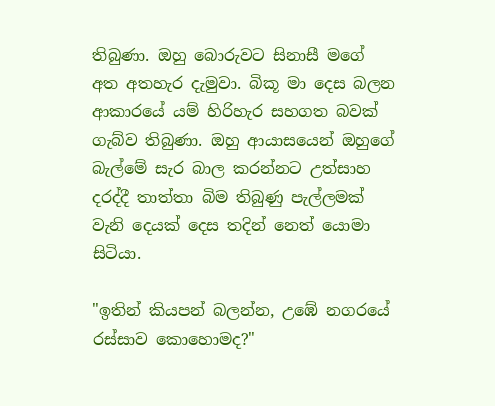තිබුණා. ඔහු බොරුවට සිනාසී මගේ අත අතහැර දැමුවා. බිකූ මා දෙස බලන ආකාරයේ යම් හිරිහැර සහගත බවක් ගැබ්ව තිබුණා. ඔහු ආයාසයෙන් ඔහුගේ බැල්මේ සැර බාල කරන්නට උත්සාහ දරද්දී තාත්තා බිම තිබුණු පැල්ලමක් වැනි දෙයක් දෙස තදින් නෙත් යොමා සිටියා.

"ඉතින් කියපන් බලන්න, උඹේ නගරයේ රස්සාව කොහොමද?"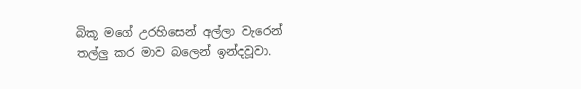බිකූ මගේ උරහිසෙන් අල්ලා වැරෙන් තල්ලු කර මාව බලෙන් ඉන්දවූවා.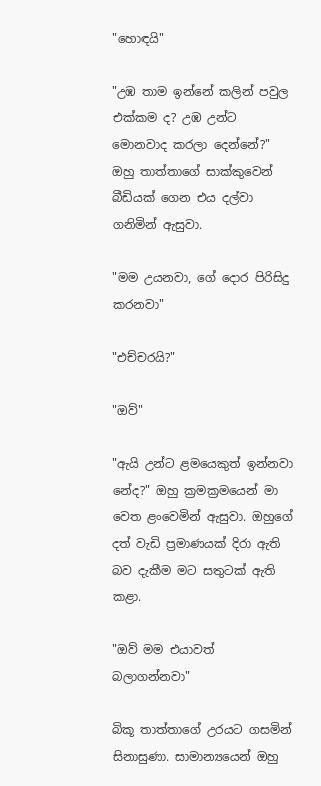"හොඳයි"

"උඹ තාම ඉන්නේ කලින් පවුල එක්කම ද? උඹ උන්ට මොනවාද කරලා දෙන්නේ?" ඔහු තාත්තාගේ සාක්කුවෙන් බීඩියක් ගෙන එය දල්වා ගනිමින් ඇසුවා.

"මම උයනවා, ගේ දොර පිරිසිදු කරනවා"

"එච්චරයි?"

"ඔව්"

"ඇයි උන්ට ළමයෙකුත් ඉන්නවා නේද?" ඔහු ක්‍රමක්‍රමයෙන් මා වෙත ළංවෙමින් ඇසුවා. ඔහුගේ දත් වැඩි ප්‍රමාණයක් දිරා ඇති බව දැකීම මට සතුටක් ඇති කළා.

"ඔව් මම එයාවත් බලාගන්නවා"

බිකූ තාත්තාගේ උරයට ගසමින් සිනාසුණා. සාමාන්‍යයෙන් ඔහු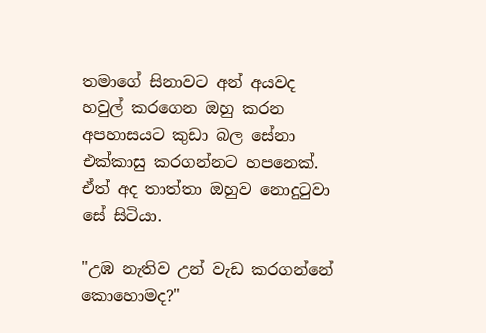තමාගේ සිනාවට අන් අයවද හවුල් කරගෙන ඔහු කරන අපහාසයට කුඩා බල සේනා එක්කාසු කරගන්නට හපනෙක්. ඒත් අද තාත්තා ඔහුව නොදුටුවා සේ සිටියා.

"උඹ නැතිව උන් වැඩ කරගන්නේ කොහොමද?"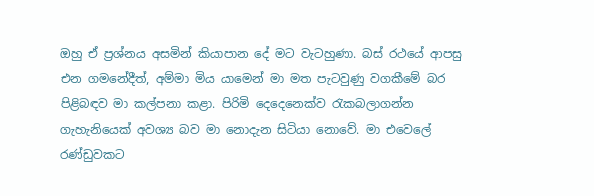ඔහු ඒ ප්‍රශ්නය අසමින් කියාපාන දේ මට වැටහුණා. බස් රථයේ ආපසු එන ගමනේදීත්, අම්මා මිය යාමෙන් මා මත පැටවුණු වගකීමේ බර පිළිබඳව මා කල්පනා කළා. පිරිමි දෙදෙනෙක්ව රැකබලාගන්න ගැහැනියෙක් අවශ්‍ය බව මා නොදැන සිටියා නොවේ. මා එවෙලේ රණ්ඩුවකට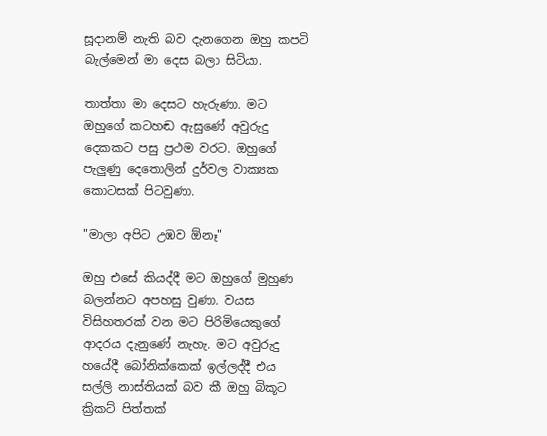සූදානම් නැති බව දැනගෙන ඔහු කපටි බැල්මෙන් මා දෙස බලා සිටියා.

තාත්තා මා දෙසට හැරුණා. මට ඔහුගේ කටහඬ ඇසුණේ අවුරුදු දෙකකට පසු ප්‍රථම වරට. ඔහුගේ පැලුණු දෙතොලින් දුර්වල වාක්‍යක කොටසක් පිටවුණා.

"මාලා අපිට උඹව ඕනෑ"

ඔහු එසේ කියද්දී මට ඔහුගේ මුහුණ බලන්නට අපහසු වුණා. වයස විසිහතරක් වන මට පිරිමියෙකුගේ ආදරය දැනුණේ නැහැ. මට අවුරුදු හයේදී බෝනික්කෙක් ඉල්ලද්දී එය සල්ලි නාස්තියක් බව කී ඔහු බිකූට ක්‍රිකට් පිත්තක්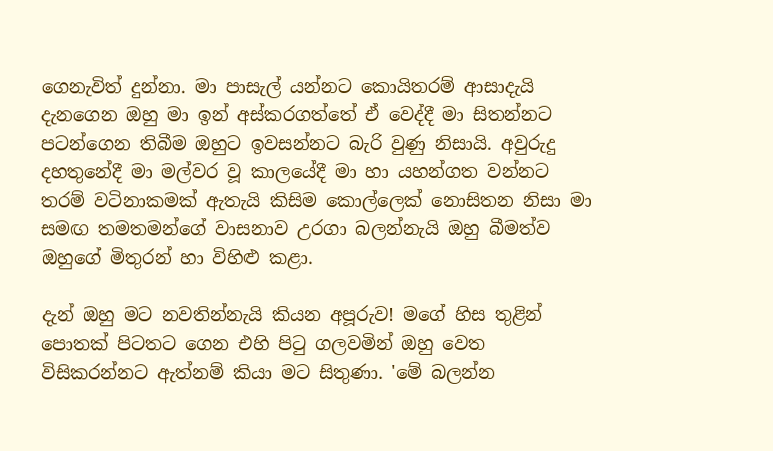ගෙනැවිත් දුන්නා. මා පාසැල් යන්නට කොයිතරම් ආසාදැයි දැනගෙන ඔහු මා ඉන් අස්කරගත්තේ ඒ වෙද්දී මා සිතන්නට පටන්ගෙන තිබීම ඔහුට ඉවසන්නට බැරි වුණු නිසායි. අවුරුදු දහතුනේදී මා මල්වර වූ කාලයේදී මා හා යහන්ගත වන්නට තරම් වටිනාකමක් ඇතැයි කිසිම කොල්ලෙක් නොසිතන නිසා මා සමඟ තමතමන්ගේ වාසනාව උරගා බලන්නැයි ඔහු බීමත්ව ඔහුගේ මිතුරන් හා විහිළු කළා.

දැන් ඔහු මට නවතින්නැයි කියන අපූරුව! මගේ හිස තුළින් පොතක් පිටතට ගෙන එහි පිටු ගලවමින් ඔහු වෙත විසිකරන්නට ඇත්නම් කියා මට සිතුණා. 'මේ බලන්න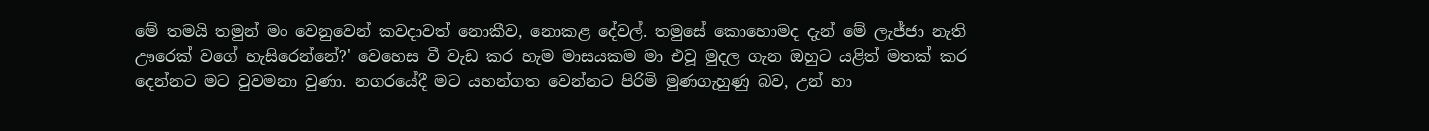මේ තමයි තමුන් මං වෙනුවෙන් කවදාවත් නොකීව, නොකළ දේවල්. තමුසේ කොහොමද දැන් මේ ලැජ්ජා නැති ඌරෙක් වගේ හැසිරෙන්නේ?' වෙහෙස වී වැඩ කර හැම මාසයකම මා එවූ මුදල ගැන ඔහුට යළිත් මතක් කර දෙන්නට මට වුවමනා වුණා. නගරයේදී මට යහන්ගත වෙන්නට පිරිමි මුණගැහුණු බව, උන් හා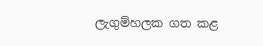ලැගුම්හලක ගත කළ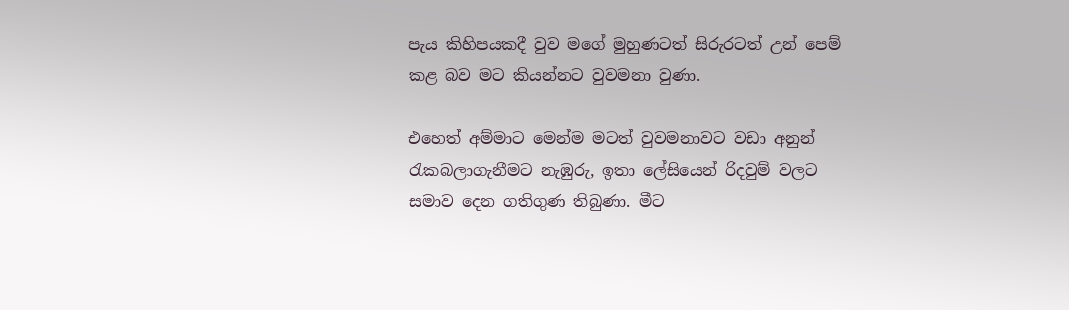පැය කිහිපයකදී වුව මගේ මුහුණටත් සිරුරටත් උන් පෙම් කළ බව මට කියන්නට වුවමනා වුණා.

එහෙත් අම්මාට මෙන්ම මටත් වුවමනාවට වඩා අනුන් රැකබලාගැනීමට නැඹුරු, ඉතා ලේසියෙන් රිදවුම් වලට සමාව දෙන ගතිගුණ තිබුණා. මීට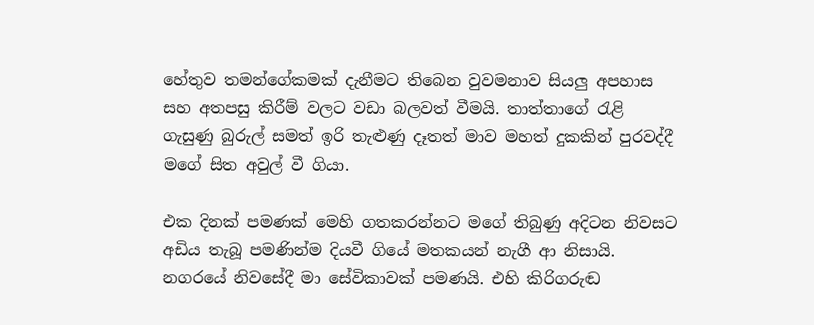හේතුව තමන්ගේකමක් දැනීමට තිබෙන වුවමනාව සියලු අපහාස සහ අතපසු කිරීම් වලට වඩා බලවත් වීමයි. තාත්තාගේ රැළි ගැසුණු බුරුල් සමත් ඉරි තැළුණු දෑතත් මාව මහත් දුකකින් පුරවද්දී මගේ සිත අවුල් වී ගියා.

එක දිනක් පමණක් මෙහි ගතකරන්නට මගේ තිබුණු අදිටන නිවසට අඩිය තැබූ පමණින්ම දියවී ගියේ මතකයන් නැගී ආ නිසායි. නගරයේ නිවසේදී මා සේවිකාවක් පමණයි. එහි කිරිගරුඬ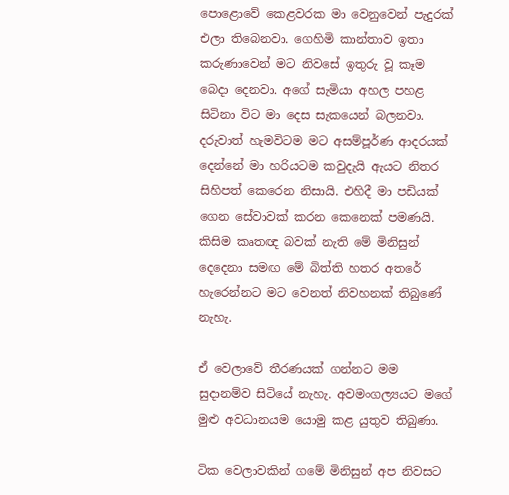පොළොවේ කෙළවරක මා වෙනුවෙන් පැදුරක් එලා තිබෙනවා. ගෙහිමි කාන්තාව ඉතා කරුණාවෙන් මට නිවසේ ඉතුරු වූ කෑම බෙදා දෙනවා. අගේ සැමියා අහල පහළ සිටිනා විට මා දෙස සැකයෙන් බලනවා. දරුවාත් හැමවිටම මට අසම්පූර්ණ ආදරයක් දෙන්නේ මා හරියටම කවුදැයි ඇයට නිතර සිහිපත් කෙරෙන නිසායි. එහිදී මා පඩියක් ගෙන සේවාවක් කරන කෙනෙක් පමණයි. කිසිම කෘතඥ බවක් නැති මේ මිනිසුන් දෙදෙනා සමඟ මේ බිත්ති හතර අතරේ හැරෙන්නට මට වෙනත් නිවහනක් තිබුණේ නැහැ.

ඒ වෙලාවේ තීරණයක් ගන්නට මම සුදානම්ව සිටියේ නැහැ. අවමංගල්‍යයට මගේ මුළු අවධානයම යොමු කළ යුතුව තිබුණා.

ටික වෙලාවකින් ගමේ මිනිසුන් අප නිවසට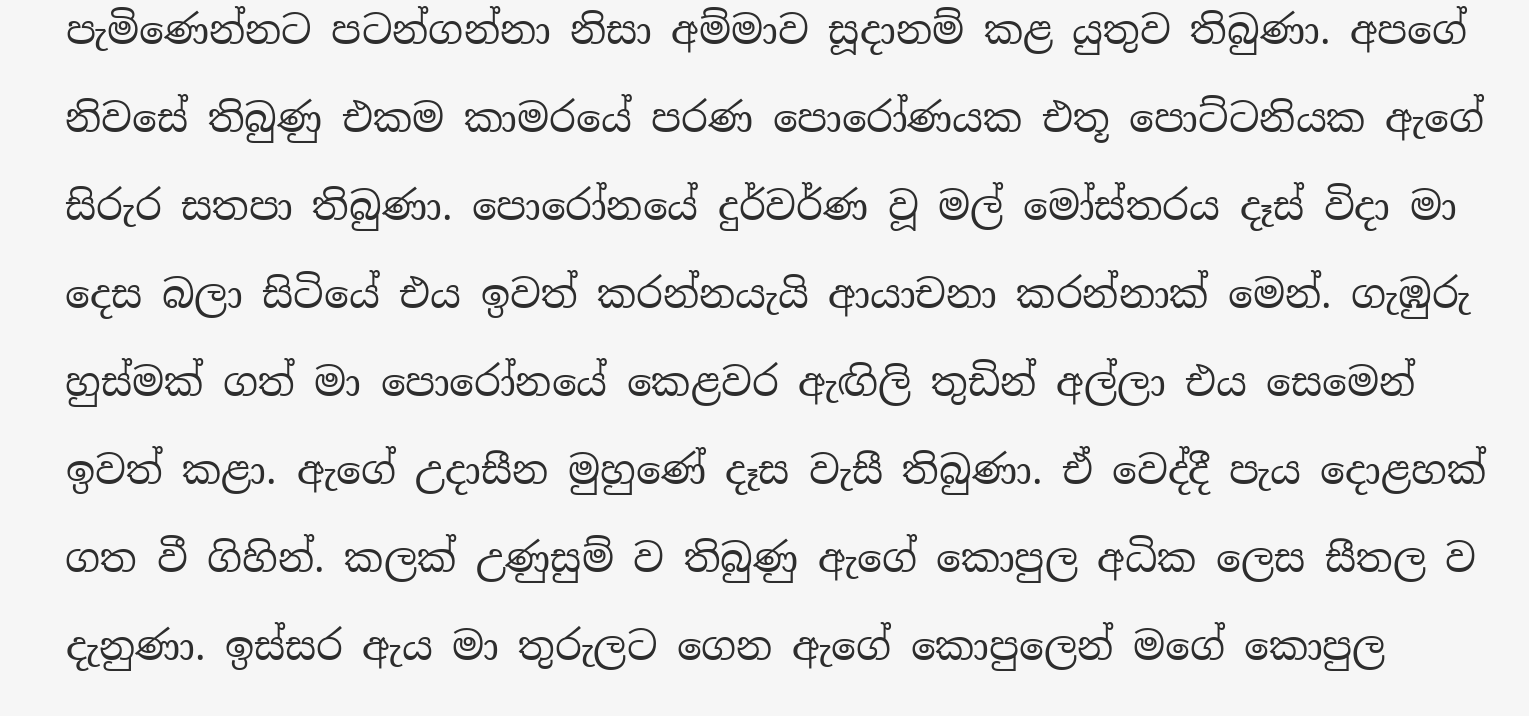පැමිණෙන්නට පටන්ගන්නා නිසා අම්මාව සූදානම් කළ යුතුව තිබුණා. අපගේ නිවසේ තිබුණු එකම කාමරයේ පරණ පොරෝණයක එතූ පොට්ටනියක ඇගේ සිරුර සතපා තිබුණා. පොරෝනයේ දුර්වර්ණ වූ මල් මෝස්තරය දෑස් විදා මා දෙස බලා සිටියේ එය ඉවත් කරන්නයැයි ආයාචනා කරන්නාක් මෙන්. ගැඹුරු හුස්මක් ගත් මා පොරෝනයේ කෙළවර ඇඟිලි තුඩින් අල්ලා එය සෙමෙන් ඉවත් කළා. ඇගේ උදාසීන මුහුණේ දෑස වැසී තිබුණා. ඒ වෙද්දී පැය දොළහක් ගත වී ගිහින්. කලක් උණුසුම් ව තිබුණු ඇගේ කොපුල අධික ලෙස සීතල ව දැනුණා. ඉස්සර ඇය මා තුරුලට ගෙන ඇගේ කොපුලෙන් මගේ කොපුල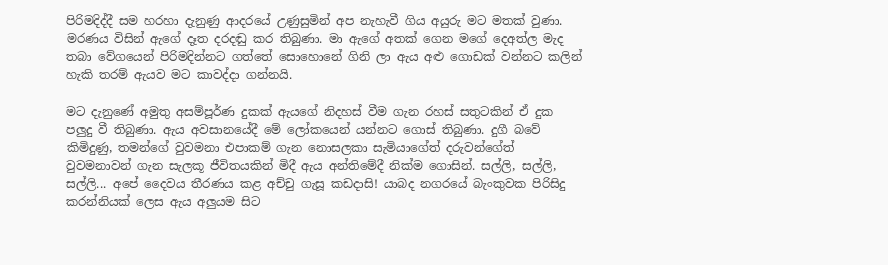පිරිමදිද්දී සම හරහා දැනුණු ආදරයේ උණුසුමින් අප නැහැවී ගිය අයුරු මට මතක් වුණා. මරණය විසින් ඇගේ දෑත දරදඬු කර තිබුණා. මා ඇගේ අතක් ගෙන මගේ දෙඅත්ල මැද තබා වේගයෙන් පිරිමදින්නට ගත්තේ සොහොනේ ගිනි ලා ඇය අළු ගොඩක් වන්නට කලින් හැකි තරම් ඇයව මට කාවද්දා ගන්නයි.

මට දැනුණේ අමුතු අසම්පූර්ණ දුකක් ඇයගේ නිදහස් වීම ගැන රහස් සතුටකින් ඒ දුක පලුදු වී තිබුණා. ඇය අවසානයේදී මේ ලෝකයෙන් යන්නට ගොස් තිබුණා. දුගී බවේ කිමිදුණු, තමන්ගේ වුවමනා එපාකම් ගැන නොසලකා සැමියාගේත් දරුවන්ගේත් වුවමනාවන් ගැන සැලකූ ජීවිතයකින් මිදී ඇය අන්තිමේදී නික්ම ගොසින්. සල්ලි, සල්ලි, සල්ලි... අපේ දෛවය තීරණය කළ අච්චු ගැසූ කඩදාසි! යාබද නගරයේ බැංකුවක පිරිසිදු කරන්නියක් ලෙස ඇය අලුයම සිට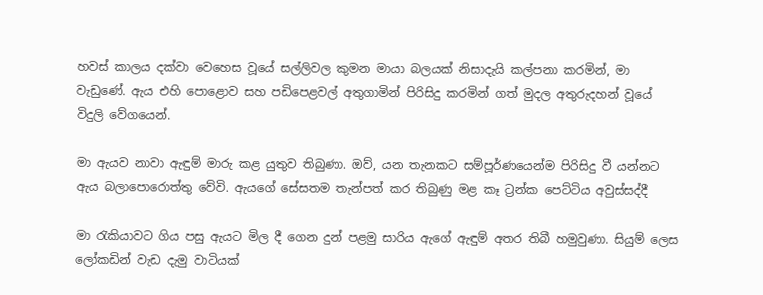හවස් කාලය දක්වා වෙහෙස වූයේ සල්ලිවල කුමන මායා බලයක් නිසාදැයි කල්පනා කරමින්, මා වැඩුණේ. ඇය එහි පොළොව සහ පඩිපෙළවල් අතුගාමින් පිරිසිදු කරමින් ගත් මුදල අතුරුදහන් වූයේ විදුලි වේගයෙන්.

මා ඇයව නාවා ඇඳුම් මාරු කළ යුතුව තිබුණා. ඔව්, යන තැනකට සම්පූර්ණයෙන්ම පිරිසිදු වී යන්නට ඇය බලාපොරොත්තු වේවි. ඇයගේ සේසතම තැන්පත් කර තිබුණු මළ කෑ ට්‍රන්ක පෙට්ටිය අවුස්සද්දී

මා රැකියාවට ගිය පසු ඇයට මිල දී ගෙන දුන් පළමු සාරිය ඇගේ ඇඳුම් අතර තිබී හමුවුණා. සියුම් ලෙස ලෝකඩින් වැඩ දැමු වාටියක්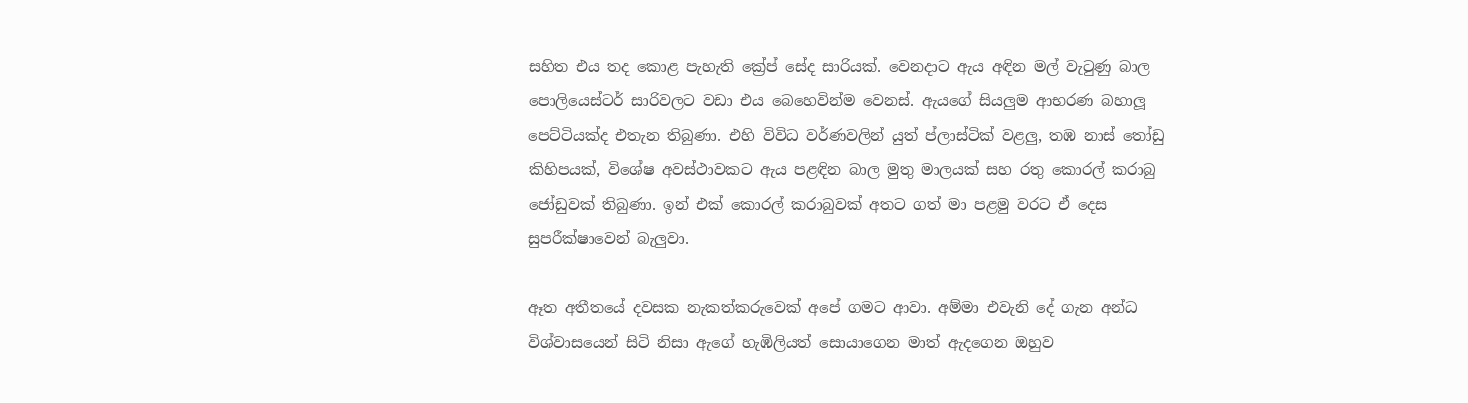සහිත එය තද කොළ පැහැති ක්‍රේප් සේද සාරියක්. වෙනදාට ඇය අඳින මල් වැටුණු බාල පොලියෙස්ටර් සාරිවලට වඩා එය බෙහෙවින්ම වෙනස්. ඇයගේ සියලුම ආභරණ බහාලූ පෙට්ටියක්ද එතැන තිබුණා. එහි විවිධ වර්ණවලින් යුත් ප්ලාස්ටික් වළලු, තඹ නාස් තෝඩු කිහිපයක්, විශේෂ අවස්ථාවකට ඇය පළඳින බාල මුතු මාලයක් සහ රතු කොරල් කරාබු ජෝඩුවක් තිබුණා. ඉන් එක් කොරල් කරාබුවක් අතට ගත් මා පළමු වරට ඒ දෙස සුපරීක්ෂාවෙන් බැලුවා.

ඈත අතීතයේ දවසක නැකත්කරුවෙක් අපේ ගමට ආවා. අම්මා එවැනි දේ ගැන අන්ධ විශ්වාසයෙන් සිටි නිසා ඇගේ හැඹිලියත් සොයාගෙන මාත් ඇදගෙන ඔහුව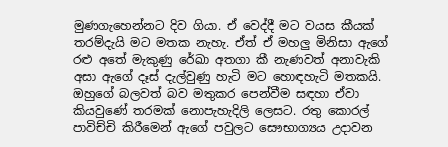මුණගැහෙන්නට දිව ගියා. ඒ වෙද්දී මට වයස කීයක් තරම්දැයි මට මතක නැහැ. ඒත් ඒ මහලු මිනිසා ඇගේ රළු අතේ මැකුණු රේඛා අතගා කී නැණවත් අනාවැකි අසා ඇගේ දෑස් දැල්වුණු හැටි මට හොඳහැටි මතකයි. ඔහුගේ බලවත් බව මතුකර පෙන්වීම සඳහා ඒවා කියවුණේ තරමක් නොපැහැදිලි ලෙසට. රතු කොරල් පාවිච්චි කිරීමෙන් ඇගේ පවුලට සෞභාග්‍යය උදාවන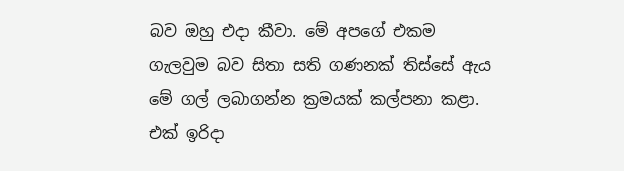බව ඔහු එදා කීවා. මේ අපගේ එකම ගැලවුම බව සිතා සති ගණනක් තිස්සේ ඇය මේ ගල් ලබාගන්න ක්‍රමයක් කල්පනා කළා. එක් ඉරිදා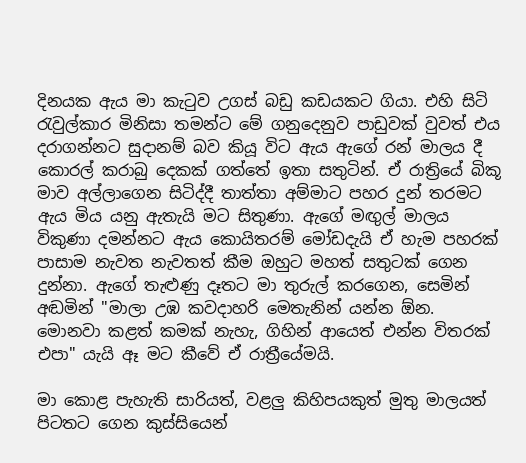දිනයක ඇය මා කැටුව උගස් බඩු කඩයකට ගියා. එහි සිටි රැවුල්කාර මිනිසා තමන්ට මේ ගනුදෙනුව පාඩුවක් වුවත් එය දරාගන්නට සුදානම් බව කියූ විට ඇය ඇගේ රන් මාලය දී කොරල් කරාබු දෙකක් ගත්තේ ඉතා සතුටින්. ඒ රාත්‍රියේ බිකූ මාව අල්ලාගෙන සිටිද්දී තාත්තා අම්මාට පහර දුන් තරමට ඇය මිය යනු ඇතැයි මට සිතුණා. ඇගේ මඟුල් මාලය විකුණා දමන්නට ඇය කොයිතරම් මෝඩදැයි ඒ හැම පහරක් පාසාම නැවත නැවතත් කීම ඔහුට මහත් සතුටක් ගෙන දුන්නා. ඇගේ තැළුණු දෑතට මා තුරුල් කරගෙන, සෙමින් අඬමින් "මාලා උඹ කවදාහරි මෙතැනින් යන්න ඕන. මොනවා කළත් කමක් නැහැ, ගිහින් ආයෙත් එන්න විතරක් එපා" යැයි ඈ මට කීවේ ඒ රාත්‍රීයේමයි.

මා කොළ පැහැති සාරියත්, වළලු කිහිපයකුත් මුතු මාලයත් පිටතට ගෙන කුස්සියෙන්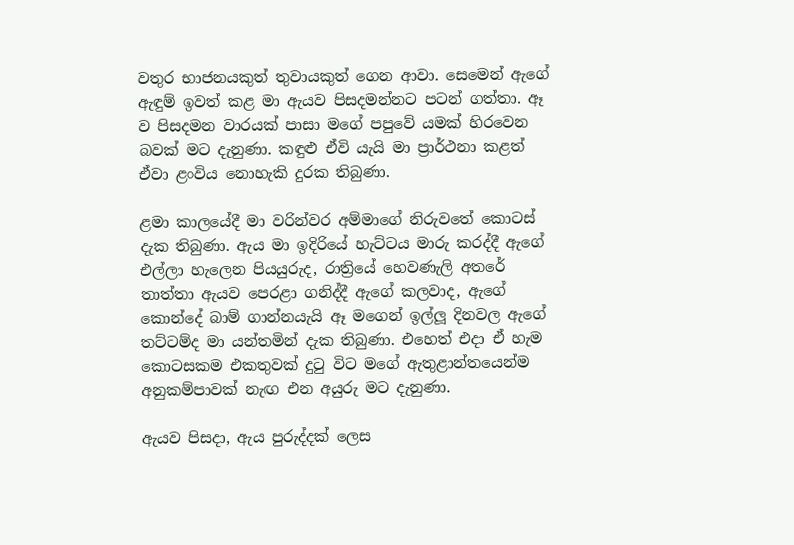වතුර භාජනයකුත් තුවායකුත් ගෙන ආවා. සෙමෙන් ඇගේ ඇඳුම් ඉවත් කළ මා ඇයව පිසදමන්නට පටන් ගත්තා. ඈ ව පිසදමන වාරයක් පාසා මගේ පපුවේ යමක් හිරවෙන බවක් මට දැනුණා. කඳුළු ඒවි යැයි මා ප්‍රාර්ථනා කළත් ඒවා ළංවිය නොහැකි දුරක තිබුණා.

ළමා කාලයේදී මා වරින්වර අම්මාගේ නිරුවතේ කොටස් දැක තිබුණා. ඇය මා ඉදිරියේ හැට්ටය මාරු කරද්දී ඇගේ එල්ලා හැලෙන පියයුරුද, රාත්‍රියේ හෙවණැලි අතරේ තාත්තා ඇයව පෙරළා ගනිද්දී ඇගේ කලවාද, ඇගේ කොන්දේ බාම් ගාන්නයැයි ඈ මගෙන් ඉල්ලූ දිනවල ඇගේ තට්ටම්ද මා යන්තමින් දැක තිබුණා. එහෙත් එදා ඒ හැම කොටසකම එකතුවක් දුටු විට මගේ ඇතුළාන්තයෙන්ම අනුකම්පාවක් නැඟ එන අයුරු මට දැනුණා.

ඇයව පිසදා, ඇය පුරුද්දක් ලෙස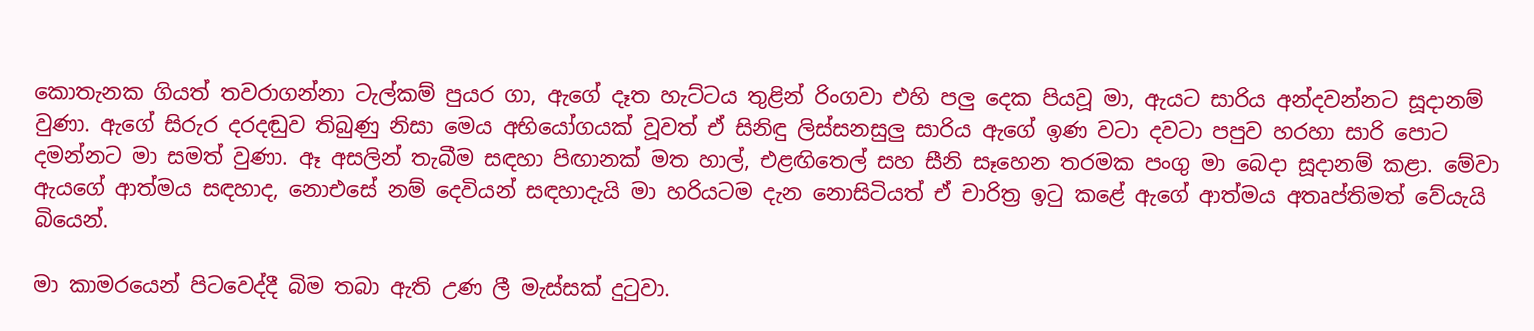කොතැනක ගියත් තවරාගන්නා ටැල්කම් පුයර ගා, ඇගේ දෑත හැට්ටය තුළින් රිංගවා එහි පලු දෙක පියවූ මා, ඇයට සාරිය අන්දවන්නට සූදානම් වුණා. ඇගේ සිරුර දරදඬුව තිබුණු නිසා මෙය අභියෝගයක් වූවත් ඒ සිනිඳු ලිස්සනසුලු සාරිය ඇගේ ඉණ වටා දවටා පපුව හරහා සාරි පොට දමන්නට මා සමත් වුණා. ඈ අසලින් තැබීම සඳහා පිඟානක් මත හාල්, එළඟිතෙල් සහ සීනි සෑහෙන තරමක පංගු මා බෙදා සූදානම් කළා. මේවා ඇයගේ ආත්මය සඳහාද, නොඑසේ නම් දෙවියන් සඳහාදැයි මා හරියටම දැන නොසිටියත් ඒ චාරිත්‍ර ඉටු කළේ ඇගේ ආත්මය අතෘප්තිමත් වේයැයි බියෙන්.

මා කාමරයෙන් පිටවෙද්දී බිම තබා ඇති උණ ලී මැස්සක් දුටුවා.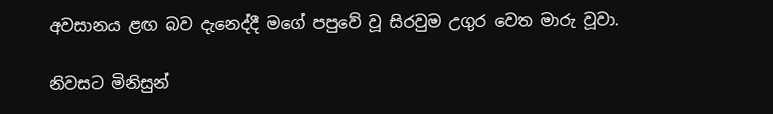අවසානය ළඟ බව දැනෙද්දී මගේ පපුවේ වූ සිරවුම උගුර වෙත මාරු වූවා.

නිවසට මිනිසුන්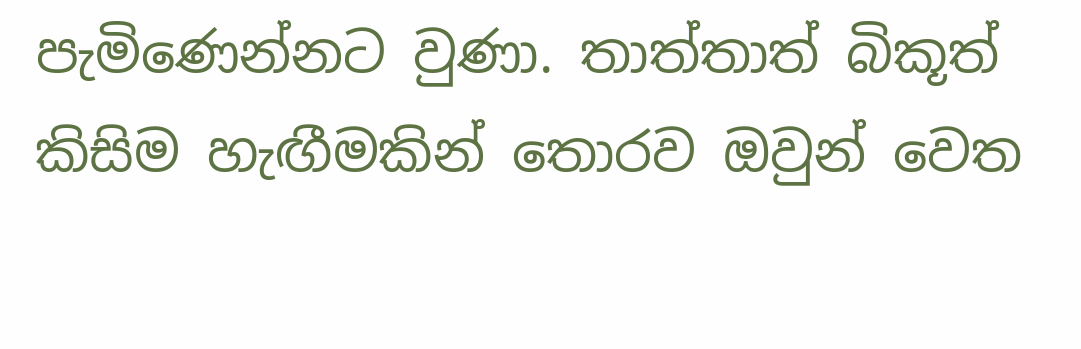පැමිණෙන්නට වුණා. තාත්තාත් බිකූත් කිසිම හැඟීමකින් තොරව ඔවුන් වෙත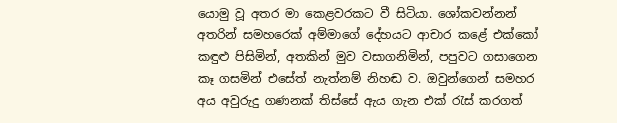යොමු වූ අතර මා කෙළවරකට වී සිටියා. ශෝකවන්නන් අතරින් සමහරෙක් අම්මාගේ දේහයට ආචාර කළේ එක්කෝ කඳුළු පිසිමින්, අතකින් මුව වසාගනිමින්, පපුවට ගසාගෙන කෑ ගසමින් එසේත් නැත්නම් නිහඬ ව. ඔවුන්ගෙන් සමහර අය අවුරුදු ගණනක් තිස්සේ ඇය ගැන එක් රැස් කරගත්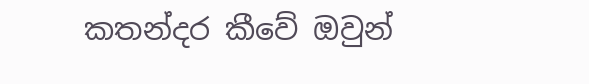කතන්දර කීවේ ඔවුන්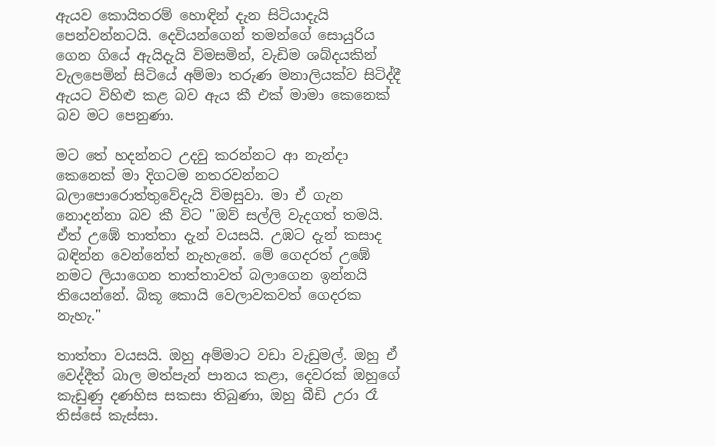ඇයව කොයිතරම් හොඳින් දැන සිටියාදැයි පෙන්වන්නටයි. දෙවියන්ගෙන් තමන්ගේ සොයුරිය ගෙන ගියේ ඇයිදැයි විමසමින්, වැඩිම ශබ්දයකින් වැලපෙමින් සිටියේ අම්මා තරුණ මනාලියක්ව සිටිද්දී ඇයට විහිළු කළ බව ඇය කී එක් මාමා කෙනෙක් බව මට පෙනුණා.

මට තේ හදන්නට උදවු කරන්නට ආ නැන්දා කෙනෙක් මා දිගටම නතරවන්නට බලාපොරොත්තුවේදැයි විමසුවා. මා ඒ ගැන නොදන්නා බව කී විට "ඔව් සල්ලි වැදගත් තමයි. ඒත් උඹේ තාත්තා දැන් වයසයි. උඹට දැන් කසාද බඳින්න වෙන්නේත් නැහැනේ. මේ ගෙදරත් උඹේ නමට ලියාගෙන තාත්තාවත් බලාගෙන ඉන්නයි තියෙන්නේ. බිකූ කොයි වෙලාවකවත් ගෙදරක නැහැ."

තාත්තා වයසයි. ඔහු අම්මාට වඩා වැඩුමල්. ඔහු ඒ වෙද්දීත් බාල මත්පැන් පානය කළා, දෙවරක් ඔහුගේ කැඩුණු දණහිස සකසා තිබුණා, ඔහු බීඩි උරා රෑ තිස්සේ කැස්සා.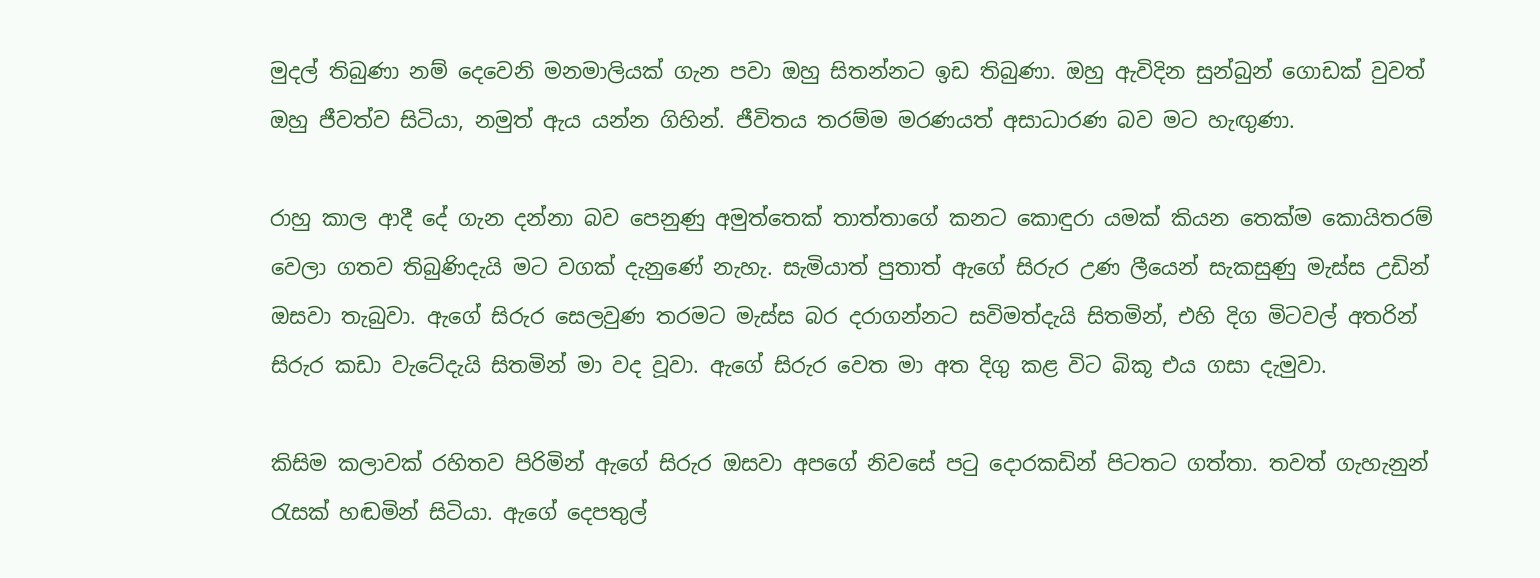මුදල් තිබුණා නම් දෙවෙනි මනමාලියක් ගැන පවා ඔහු සිතන්නට ඉඩ තිබුණා. ඔහු ඇවිදින සුන්බුන් ගොඩක් වුවත් ඔහු ජීවත්ව සිටියා, නමුත් ඇය යන්න ගිහින්. ජීවිතය තරම්ම මරණයත් අසාධාරණ බව මට හැඟුණා.

රාහු කාල ආදී දේ ගැන දන්නා බව පෙනුණු අමුත්තෙක් තාත්තාගේ කනට කොඳුරා යමක් කියන තෙක්ම කොයිතරම් වෙලා ගතව තිබුණිදැයි මට වගක් දැනුණේ නැහැ. සැමියාත් පුතාත් ඇගේ සිරුර උණ ලීයෙන් සැකසුණු මැස්ස උඩින් ඔසවා තැබුවා. ඇගේ සිරුර සෙලවුණ තරමට මැස්ස බර දරාගන්නට සවිමත්දැයි සිතමින්, එහි දිග මිටවල් අතරින් සිරුර කඩා වැටේදැයි සිතමින් මා වද වූවා. ඇගේ සිරුර වෙත මා අත දිගු කළ විට බිකූ එය ගසා දැමුවා.

කිසිම කලාවක් රහිතව පිරිමින් ඇගේ සිරුර ඔසවා අපගේ නිවසේ පටු දොරකඩින් පිටතට ගත්තා. තවත් ගැහැනුන් රැසක් හඬමින් සිටියා. ඇගේ දෙපතුල්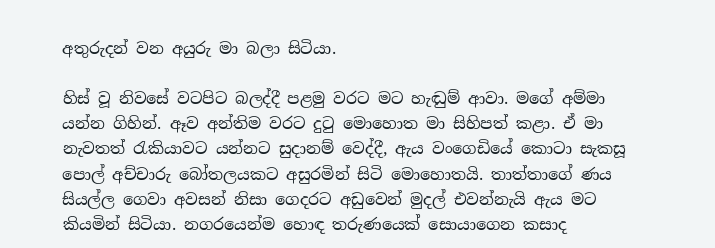අතුරුදන් වන අයුරු මා බලා සිටියා.

හිස් වූ නිවසේ වටපිට බලද්දී පළමු වරට මට හැඬුම් ආවා. මගේ අම්මා යන්න ගිහින්. ඈව අන්තිම වරට දුටු මොහොත මා සිහිපත් කළා. ඒ මා නැවතත් රැකියාවට යන්නට සුදානම් වෙද්දී, ඇය වංගෙඩියේ කොටා සැකසූ පොල් අච්චාරු බෝතලයකට අසුරමින් සිටි මොහොතයි. තාත්තාගේ ණය සියල්ල ගෙවා අවසන් නිසා ගෙදරට අඩුවෙන් මුදල් එවන්නැයි ඇය මට කියමින් සිටියා. නගරයෙන්ම හොඳ තරුණයෙක් සොයාගෙන කසාද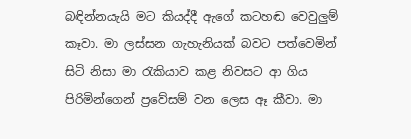බඳින්නයැයි මට කියද්දී ඇගේ කටහඬ වෙවුලුම් කෑවා. මා ලස්සන ගැහැනියක් බවට පත්වෙමින් සිටි නිසා මා රැකියාව කළ නිවසට ආ ගිය පිරිමින්ගෙන් ප්‍රවේසම් වන ලෙස ඈ කීවා. මා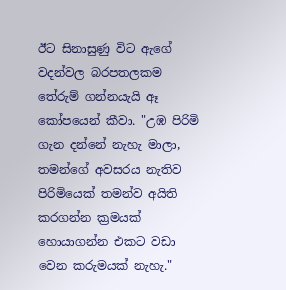ඊට සිනාසුණු විට ඇගේ වදන්වල බරපතලකම තේරුම් ගන්නයැයි ඈ කෝපයෙන් කීවා. "උඹ පිරිමි ගැන දන්නේ නැහැ මාලා, තමන්ගේ අවසරය නැතිව පිරිමියෙක් තමන්ව අයිති කරගන්න ක්‍රමයක් හොයාගන්න එකට වඩා වෙන කරුමයක් නැහැ."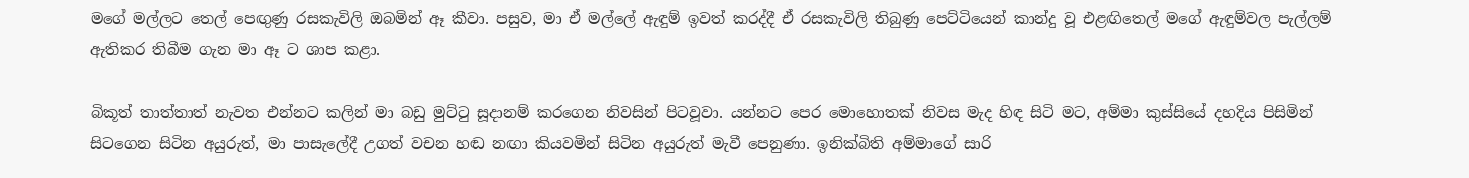මගේ මල්ලට තෙල් පෙඟුණු රසකැවිලි ඔබමින් ඈ කීවා. පසුව, මා ඒ මල්ලේ ඇඳුම් ඉවත් කරද්දී ඒ රසකැවිලි තිබුණු පෙට්ටියෙන් කාන්දු වූ එළඟිතෙල් මගේ ඇඳුම්වල පැල්ලම් ඇතිකර තිබීම ගැන මා ඈ ට ශාප කළා.

බිකූත් තාත්තාත් නැවත එන්නට කලින් මා බඩු මුට්ටු සූදානම් කරගෙන නිවසින් පිටවූවා. යන්නට පෙර මොහොතක් නිවස මැද හිඳ සිටි මට, අම්මා කුස්සියේ දහදිය පිසිමින් සිටගෙන සිටින අයුරුත්, මා පාසැලේදී උගත් වචන හඬ නඟා කියවමින් සිටින අයුරුත් මැවී පෙනුණා. ඉනික්බිති අම්මාගේ සාරි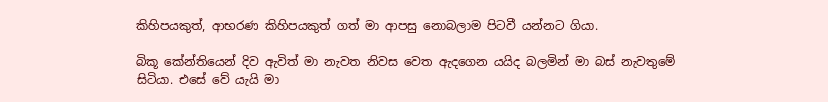කිහිපයකුත්, ආභරණ කිහිපයකුත් ගත් මා ආපසු නොබලාම පිටවී යන්නට ගියා.

බිකූ කේන්තියෙන් දිව ඇවිත් මා නැවත නිවස වෙත ඇදගෙන යයිද බලමින් මා බස් නැවතුමේ සිටියා. එසේ වේ යැයි මා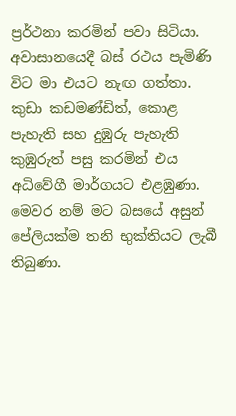ප්‍රර්ථනා කරමින් පවා සිටියා. අවාසානයෙදී බස් රථය පැමිණි විට මා එයට නැඟ ගත්තා. කුඩා කඩමණ්ඩිත්, කොළ පැහැති සහ දුඹුරු පැහැති කුඹුරුත් පසු කරමින් එය අධිවේගී මාර්ගයට එළඹුණා. මෙවර නම් මට බසයේ අසුන් පේලියක්ම තනි භුක්තියට ලැබී තිබුණා.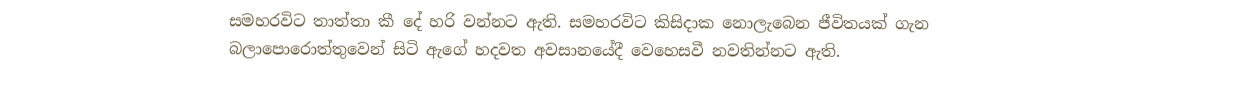සමහරවිට තාත්තා කී දේ හරි වන්නට ඇති. සමහරවිට කිසිදාක නොලැබෙන ජීවිතයක් ගැන බලාපොරොත්තුවෙන් සිටි ඇගේ හදවත අවසානයේදී වෙහෙසවී නවතින්නට ඇති.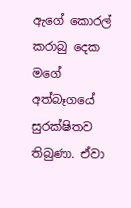ඇගේ කොරල් කරාබු දෙක මගේ අත්බෑගයේ සුරක්ෂිතව තිබුණා. ඒවා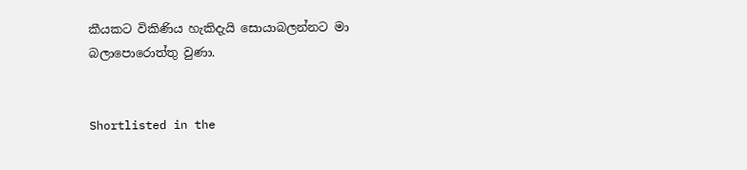කීයකට විකිණිය හැකිදැයි සොයාබලන්නට මා බලාපොරොත්තු වුණා.


Shortlisted in the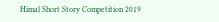Himal Short Story Competition 2019